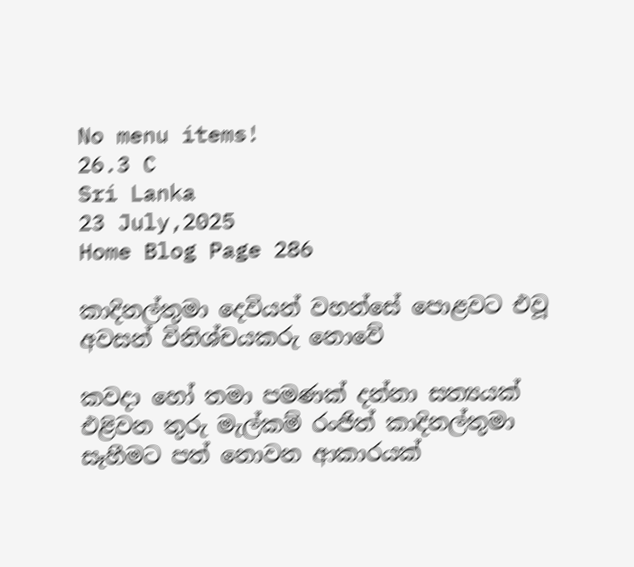No menu items!
26.3 C
Sri Lanka
23 July,2025
Home Blog Page 286

කාදිනල්තුමා දෙවියන් වහන්සේ පොළවට එවූ අවසන් විනිශ්චයකරු නොවේ

කවදා හෝ තමා පමණක් දන්නා සත්‍යයක් එළිවන තුරු මැල්කම් රංජිත් කාදිනල්තුමා සෑහීමට පත් නොවන ආකාරයක්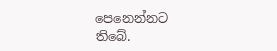පෙනෙන්නට තිබේ.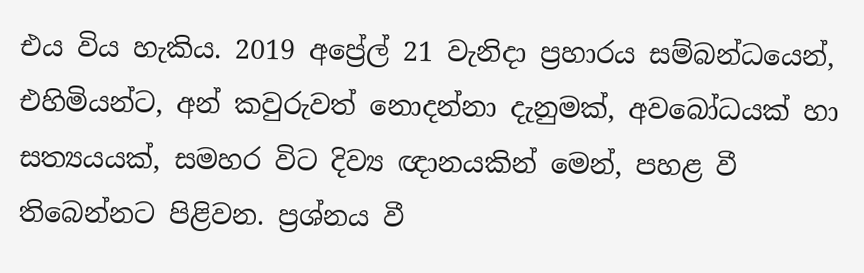එය විය හැකිය. 2019 අප්‍රේල් 21 වැනිදා ප්‍රහාරය සම්බන්ධයෙන්, එහිමියන්ට, අන් කවුරුවත් නොදන්නා දැනුමක්, අවබෝධයක් හා සත්‍යයයක්, සමහර විට දිව්‍ය ඥානයකින් මෙන්, පහළ වී තිබෙන්නට පිළිවන. ප්‍රශ්නය වී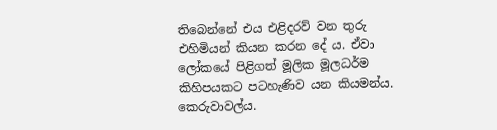තිබෙන්නේ එය එළිදරව් වන තුරු එහිමියන් කියන කරන දේ ය. ඒවා ලෝකයේ පිළිගත් මූලික මූලධර්ම කිහිපයකට පටහැණිව යන කියමන්ය. කෙරුවාවල්ය.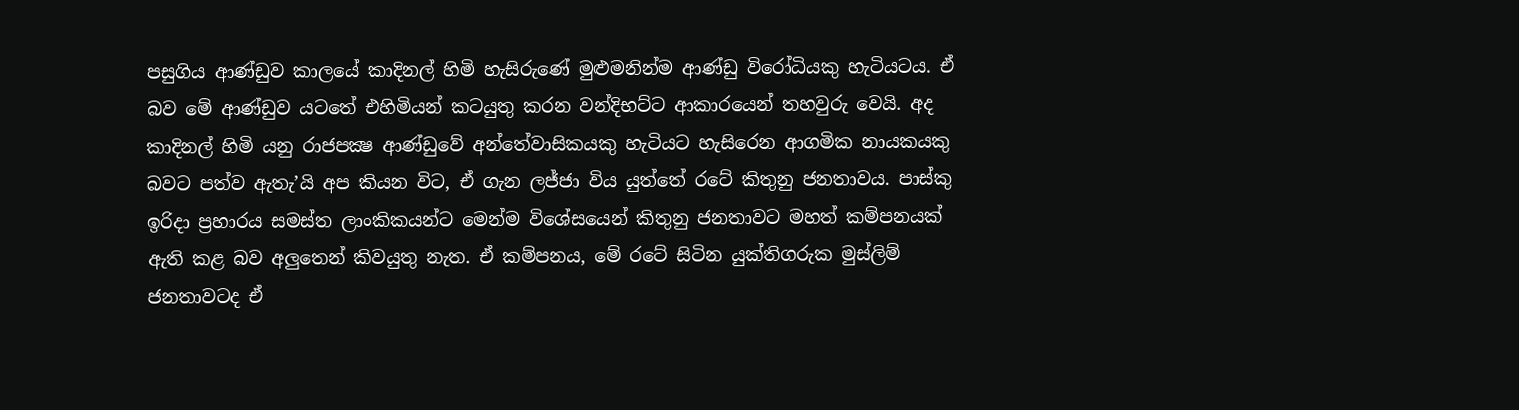පසුගිය ආණ්ඩුව කාලයේ කාදිනල් හිමි හැසිරුණේ මුළුමනින්ම ආණ්ඩු විරෝධියකු හැටියටය. ඒ බව මේ ආණ්ඩුව යටතේ එහිමියන් කටයුතු කරන වන්දිභට්ට ආකාරයෙන් තහවුරු වෙයි. අද කාදිනල් හිමි යනු රාජපක්‍ෂ ආණ්ඩුවේ අන්තේවාසිකයකු හැටියට හැසිරෙන ආගමික නායකයකු බවට පත්ව ඇතැ’යි අප කියන විට, ඒ ගැන ලජ්ජා විය යුත්තේ රටේ කිතුනු ජනතාවය. පාස්කු ඉරිදා ප්‍රහාරය සමස්ත ලාංකිකයන්ට මෙන්ම විශේසයෙන් කිතුනු ජනතාවට මහත් කම්පනයක් ඇති කළ බව අලුතෙන් කිවයුතු නැත. ඒ කම්පනය, මේ රටේ සිටින යුක්තිගරුක මුස්ලිම් ජනතාවටද ඒ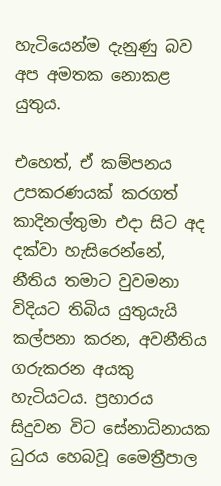හැටියෙන්ම දැනුණු බව අප අමතක නොකළ යුතුය.

එහෙත්, ඒ කම්පනය උපකරණයක් කරගත් කාදිනල්තුමා එදා සිට අද දක්වා හැසිරෙන්නේ, නීතිය තමාට වුවමනා විදියට තිබිය යුතුයැයි කල්පනා කරන, අවනීතිය ගරුකරන අයකු හැටියටය. ප්‍රහාරය සිදුවන විට සේනාධිනායක ධුරය හෙබවූ මෛත්‍රීපාල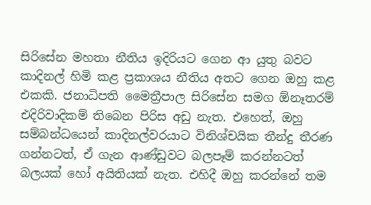සිරිසේන මහතා නීතිය ඉදිරියට ගෙන ආ යුතු බවට කාදිනල් හිමි කළ ප්‍රකාශය නීතිය අතට ගෙන ඔහු කළ එකකි. ජනාධිපති මෛත්‍රීපාල සිරිසේන සමග ඕනෑතරම් එදිරිවාදිකම් තිබෙන පිරිස අඩු නැත. එහෙත්, ඔහු සම්බන්ධයෙන් කාදිනල්වරයාට විනිශ්චයික තීන්දු තීරණ ගන්නටත්, ඒ ගැන ආණ්ඩුවට බලපෑම් කරන්නටත් බලයක් හෝ අයිතියක් නැත. එහිදී ඔහු කරන්නේ තම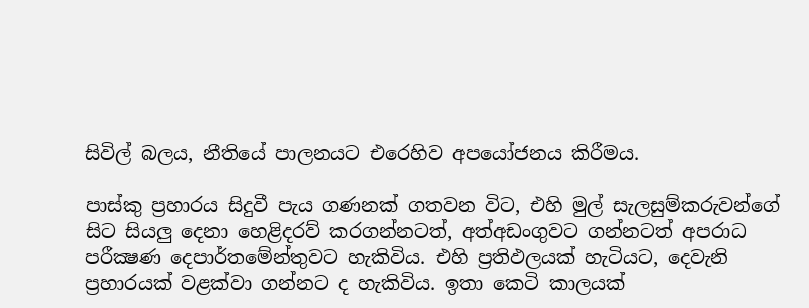සිවිල් බලය, නීතියේ පාලනයට එරෙහිව අපයෝජනය කිරීමය.

පාස්කු ප්‍රහාරය සිදුවී පැය ගණනක් ගතවන විට, එහි මුල් සැලසුම්කරුවන්ගේ සිට සියලු දෙනා හෙළිදරව් කරගන්නටත්, අත්අඩංගුවට ගන්නටත් අපරාධ පරීක්‍ෂණ දෙපාර්තමේන්තුවට හැකිවිය. එහි ප්‍රතිඵලයක් හැටියට, දෙවැනි ප්‍රහාරයක් වළක්වා ගන්නට ද හැකිවිය. ඉතා කෙටි කාලයක්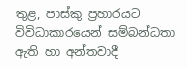තුළ, පාස්කු ප්‍රහාරයට විවිධාකාරයෙන් සම්බන්ධතා ඇති හා අන්තවාදී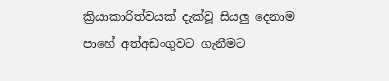ක්‍රියාකාරිත්වයක් දැක්වූ සියලු දෙනාම පාහේ අත්අඩංගුවට ගැනීමට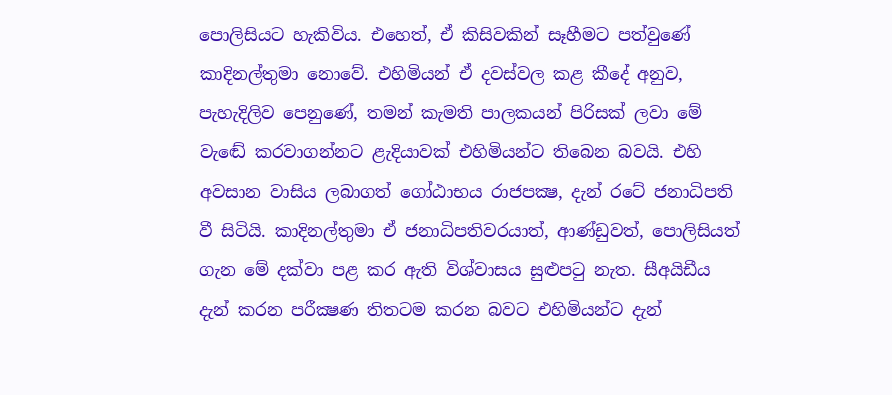පොලිසියට හැකිවිය. එහෙත්, ඒ කිසිවකින් සෑහීමට පත්වුණේ කාදිනල්තුමා නොවේ. එහිමියන් ඒ දවස්වල කළ කීදේ අනුව, පැහැදිලිව පෙනුණේ, තමන් කැමති පාලකයන් පිරිසක් ලවා මේ වැඬේ කරවාගන්නට ළැදියාවක් එහිමියන්ට තිබෙන බවයි. එහි අවසාන වාසිය ලබාගත් ගෝඨාභය රාජපක්‍ෂ, දැන් රටේ ජනාධිපති වී සිටියි. කාදිනල්තුමා ඒ ජනාධිපතිවරයාත්, ආණ්ඩුවත්, පොලිසියත් ගැන මේ දක්වා පළ කර ඇති විශ්වාසය සුළුපටු නැත. සීඅයිඩීය දැන් කරන පරීක්‍ෂණ තිතටම කරන බවට එහිමියන්ට දැන්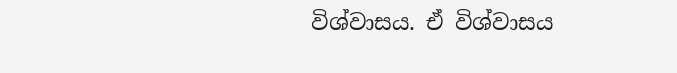විශ්වාසය. ඒ විශ්වාසය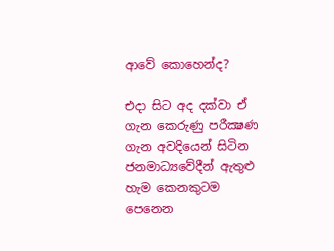ආවේ කොහෙන්ද?

එදා සිට අද දක්වා ඒ ගැන කෙරුණු පරීක්‍ෂණ ගැන අවදියෙන් සිටින ජනමාධ්‍යවේදීන් ඇතුළු හැම කෙනකුටම පෙනෙන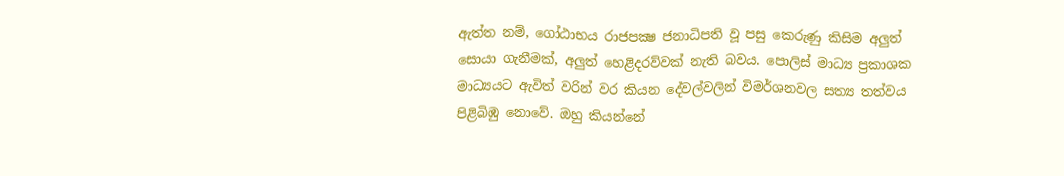ඇත්ත නම්, ගෝඨාභය රාජපක්‍ෂ ජනාධිපති වූ පසු කෙරුණු කිසිම අලුත් සොයා ගැනීමක්, අලුත් හෙළිදරව්වක් නැති බවය. පොලිස් මාධ්‍ය ප්‍රකාශක මාධ්‍යයට ඇවිත් වරින් වර කියන දේවල්වලින් විමර්ශනවල සත්‍ය තත්වය පිළිබිඹු නොවේ. ඔහු කියන්නේ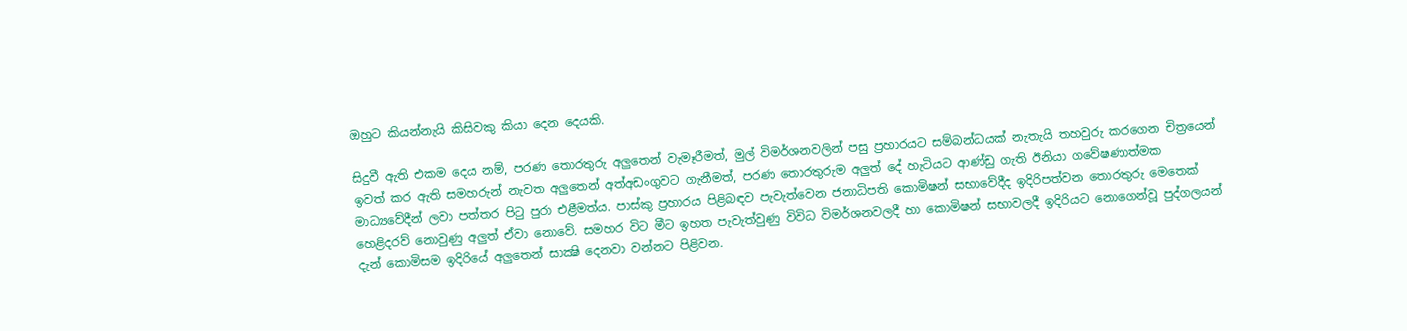ඔහුට කියන්නැයි කිසිවකු කියා දෙන දෙයකි.

සිදුවී ඇති එකම දෙය නම්, පරණ තොරතුරු අලුතෙන් වැමෑරීමත්, මුල් විමර්ශනවලින් පසු ප්‍රහාරයට සම්බන්ධයක් නැතැයි තහවුරු කරගෙන චිත්‍රයෙන් ඉවත් කර ඇති සමහරුන් නැවත අලුතෙන් අත්අඩංගුවට ගැනීමත්, පරණ තොරතුරුම අලුත් දේ හැටියට ආණ්ඩු ගැති ඊනියා ගවේෂණාත්මක මාධ්‍යවේදීන් ලවා පත්තර පිටු පුරා එළීමත්ය. පාස්කු ප්‍රහාරය පිළිබඳව පැවැත්වෙන ජනාධිපති කොමිෂන් සභාවේදීද ඉදිරිපත්වන තොරතුරු මෙතෙක් හෙළිදරව් නොවුණු අලුත් ඒවා නොවේ. සමහර විට මීට ඉහත පැවැත්වුණු විවිධ විමර්ශනවලදී හා කොමිෂන් සභාවලදී ඉදිරියට නොගෙන්වූ පුද්ගලයන් දැන් කොමිසම ඉදිරියේ අලුතෙන් සාක්‍ෂි දෙනවා වන්නට පිළිවන.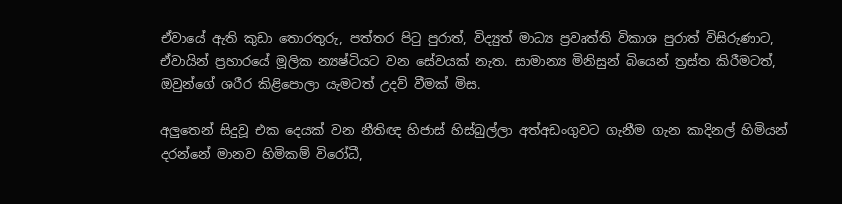ඒවායේ ඇති කුඩා තොරතුරු, පත්තර පිටු පුරාත්, විද්‍යුත් මාධ්‍ය ප්‍රවෘත්ති විකාශ පුරාත් විසිරුණාට, ඒවායින් ප්‍රහාරයේ මූලික න්‍යෂ්ටියට වන සේවයක් නැත. සාමාන්‍ය මිනිසුන් බියෙන් ත්‍රස්ත කිරීමටත්, ඔවුන්ගේ ශරීර කිළිපොලා යැමටත් උදව් වීමක් මිස.

අලුතෙන් සිදුවූ එක දෙයක් වන නීතිඥ හිජාස් හිස්බුල්ලා අත්අඩංගුවට ගැනීම ගැන කාදිනල් හිමියන් දරන්නේ මානව හිමිකම් විරෝධී,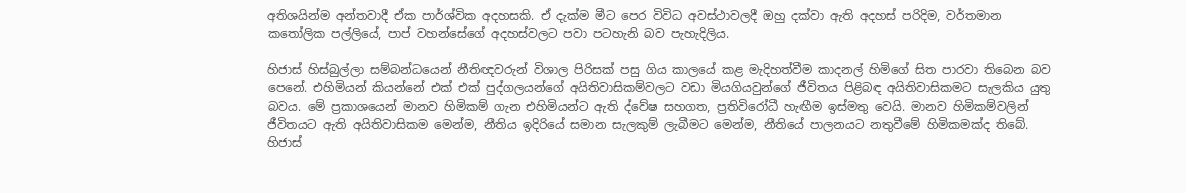අතිශයින්ම අන්තවාදී ඒක පාර්ශ්වික අදහසකි. ඒ දැක්ම මීට පෙර විවිධ අවස්ථාවලදී ඔහු දක්වා ඇති අදහස් පරිදිම, වර්තමාන කතෝලික පල්ලියේ, පාප් වහන්සේගේ අදහස්වලට පවා පටහැනි බව පැහැදිලිය.

හිජාස් හිස්බුල්ලා සම්බන්ධයෙන් නීතිඥවරුන් විශාල පිරිසක් පසු ගිය කාලයේ කළ මැදිහත්වීම කාදනල් හිමිගේ සිත පාරවා තිබෙන බව පෙනේ. එහිමියන් කියන්නේ එක් එක් පුද්ගලයන්ගේ අයිතිවාසිකම්වලට වඩා මියගියවුන්ගේ ජීවිතය පිළිබඳ අයිතිවාසිකමට සැලකිය යුතු බවය. මේ ප්‍රකාශයෙන් මානව හිමිකම් ගැන එහිමියන්ට ඇති ද්වේෂ සහගත, ප්‍රතිවිරෝධී හැඟීම ඉස්මතු වෙයි. මානව හිමිකම්වලින් ජීවිතයට ඇති අයිතිවාසිකම මෙන්ම, නීතිය ඉදිරියේ සමාන සැලකුම් ලැබීමට මෙන්ම, නීතියේ පාලනයට නතුවීමේ හිමිකමක්ද තිබේ. හිජාස්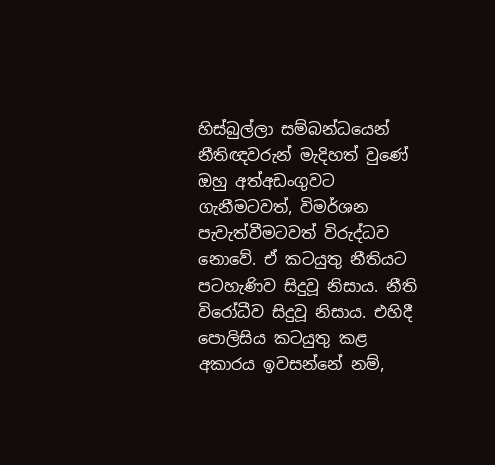හිස්බුල්ලා සම්බන්ධයෙන් නීතිඥවරුන් මැදිහත් වුණේ ඔහු අත්අඩංගුවට ගැනීමටවත්, විමර්ශන පැවැත්වීමටවත් විරුද්ධව නොවේ. ඒ කටයුතු නීතියට පටහැණිව සිදුවූ නිසාය. නීති විරෝධීව සිදුවූ නිසාය. එහිදී පොලිසිය කටයුතු කළ අකාරය ඉවසන්නේ නම්,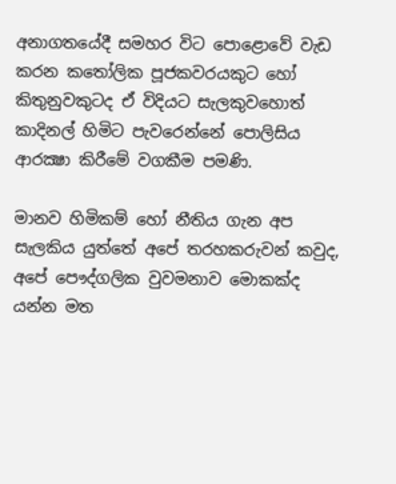අනාගතයේදී සමහර විට පොළොවේ වැඩ කරන කතෝලික පූජකවරයකුට හෝ කිතුනුවකුටද ඒ විදියට සැලකුවහොත් කාදිනල් හිමිට පැවරෙන්නේ පොලිසිය ආරක්‍ෂා කිරීමේ වගකීම පමණි.

මානව හිමිකම් හෝ නීතිය ගැන අප සැලකිය යුත්තේ අපේ තරහකරුවන් කවුද, අපේ පෞද්ගලික වුවමනාව මොකක්ද යන්න මත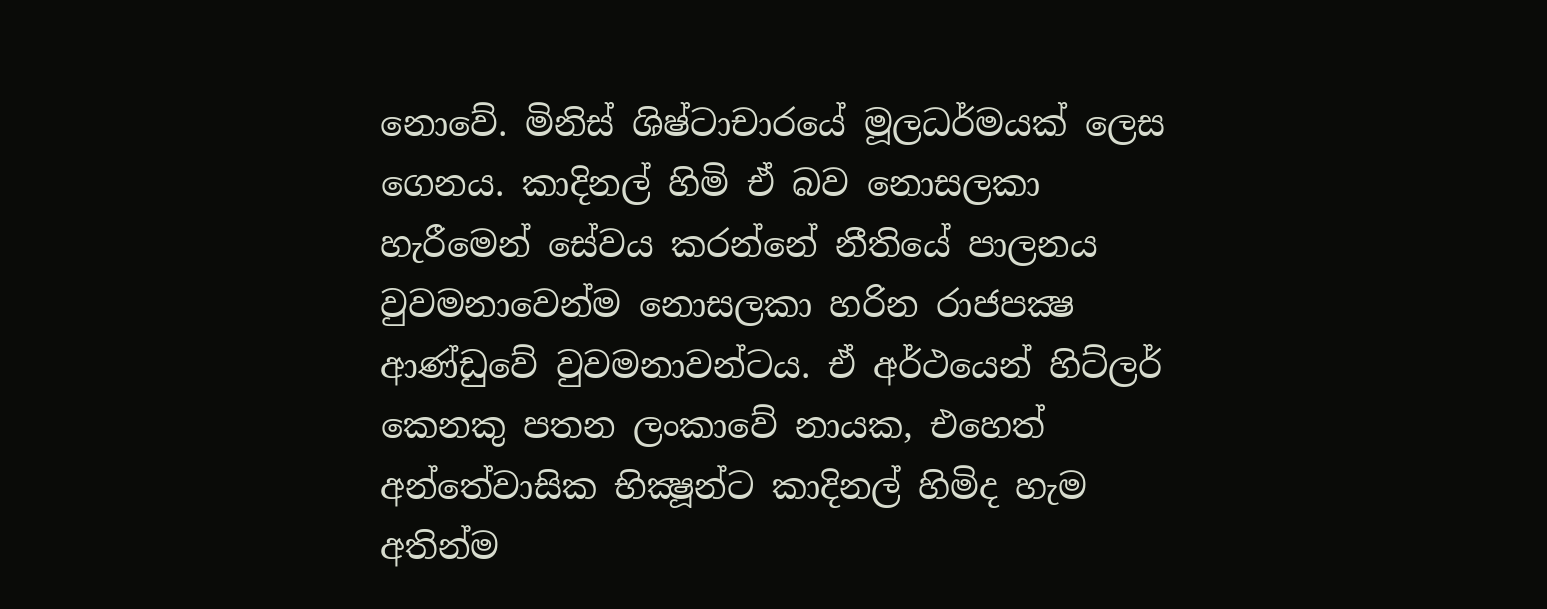නොවේ. මිනිස් ශිෂ්ටාචාරයේ මූලධර්මයක් ලෙස ගෙනය. කාදිනල් හිමි ඒ බව නොසලකා හැරීමෙන් සේවය කරන්නේ නීතියේ පාලනය වුවමනාවෙන්ම නොසලකා හරින රාජපක්‍ෂ ආණ්ඩුවේ වුවමනාවන්ටය. ඒ අර්ථයෙන් හිට්ලර් කෙනකු පතන ලංකාවේ නායක, එහෙත් අන්තේවාසික භික්‍ෂූන්ට කාදිනල් හිමිද හැම අතින්ම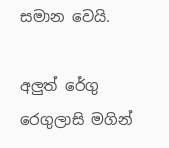සමාන වෙයි.

අලුත් රේගු රෙගුලාසි මගින්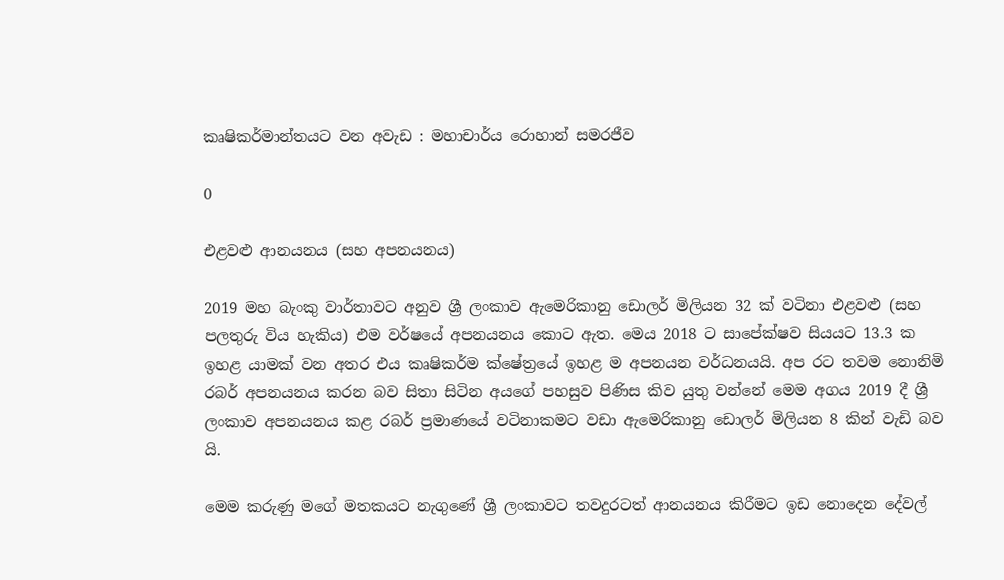කෘෂිකර්මාන්තයට වන අවැඩ : මහාචාර්ය රොහාන් සමරජීව

0

එළවළු ආනයනය (සහ අපනයනය)

2019 මහ බැංකු වාර්තාවට අනුව ශ්‍රී ලංකාව ඇමෙරිකානු ඩොලර් මිලියන 32 ක් වටිනා එළවළු (සහ පලතුරු විය හැකිය) එම වර්ෂයේ අපනයනය කොට ඇත. මෙය 2018 ට සාපේක්ෂව සියයට 13.3 ක ඉහළ යාමක් වන අතර එය කෘෂිකර්ම ක්ෂේත්‍රයේ ඉහළ ම අපනයන වර්ධනයයි. අප රට තවම නොනිමි රබර් අපනයනය කරන බව සිතා සිටින අයගේ පහසුව පිණිස කිව යුතු වන්නේ මෙම අගය 2019 දී ශ්‍රී ලංකාව අපනයනය කළ රබර් ප්‍රමාණයේ වටිනාකමට වඩා ඇමෙරිකානු ඩොලර් මිලියන 8 කින් වැඩි බව යි.

මෙම කරුණු මගේ මතකයට නැගුණේ ශ්‍රී ලංකාවට තවදුරටත් ආනයනය කිරීමට ඉඩ නොදෙන දේවල්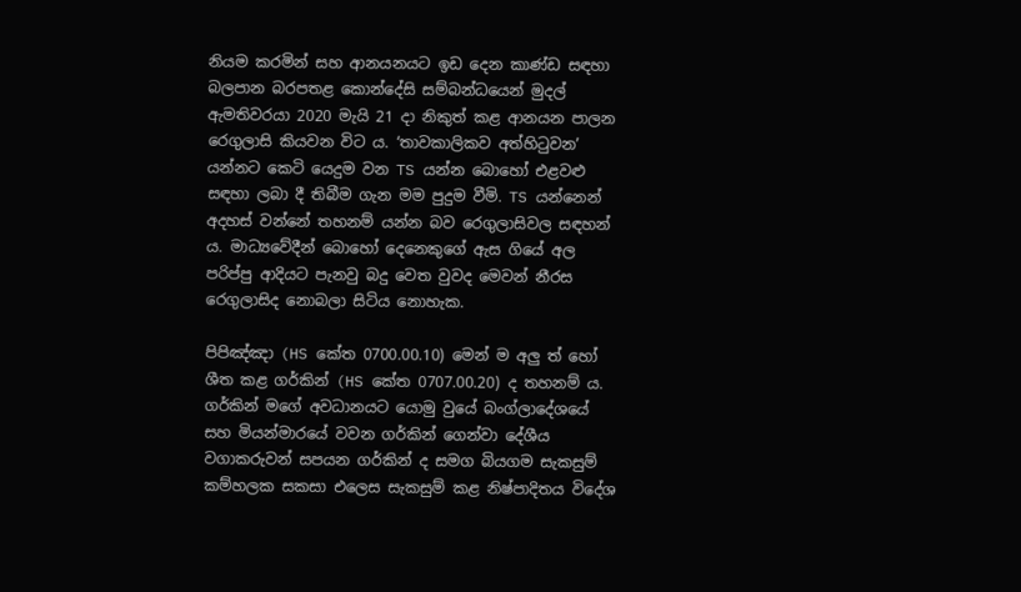නියම කරමින් සහ ආනයනයට ඉඩ දෙන කාණ්ඩ සඳහා බලපාන බරපතළ කොන්දේසි සම්බන්ධයෙන් මුදල් ඇමතිවරයා 2020 මැයි 21 දා නිකුත් කළ ආනයන පාලන රෙගුලාසි කියවන විට ය. ‘තාවකාලිකව අත්හිටුවන’ යන්නට කෙටි යෙදුම වන TS යන්න බොහෝ එළවළු සඳහා ලබා දී තිබීම ගැන මම පුදුම වීමි. TS යන්නෙන් අදහස් වන්නේ තහනම් යන්න බව රෙගුලාසිවල සඳහන් ය. මාධ්‍යවේදීන් බොහෝ දෙනෙකුගේ ඇස ගියේ අල පරිප්පු ආදියට පැනවු බදු වෙත වුවද මෙවන් නීරස රෙගුලාසිද නොබලා සිටිය නොහැක.

පිපිඤ්ඤා (HS කේත 0700.00.10) මෙන් ම අලු ත් හෝ ශීත කළ ගර්කින් (HS කේත 0707.00.20) ද තහනම් ය. ගර්කින් මගේ අවධානයට යොමු වුයේ බංග්ලාදේශයේ සහ මියන්මාරයේ වවන ගර්කින් ගෙන්වා දේශීය වගාකරුවන් සපයන ගර්කින් ද සමග බියගම සැකසුම් කම්හලක සකසා එලෙස සැකසුම් කළ නිෂ්පාදිතය විදේශ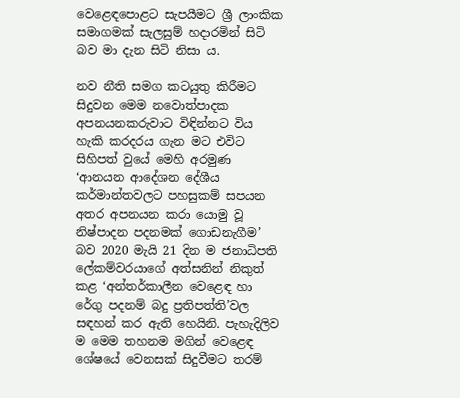වෙළෙඳපොළට සැපයීමට ශ්‍රී ලාංකික සමාගමක් සැලසුම් හදාරමින් සිටි බව මා දැන සිටි නිසා ය.

නව නීති සමග කටයුතු කිරීමට සිදුවන මෙම නවොත්පාදක අපනයනකරුවාට විඳින්නට විය හැකි කරදරය ගැන මට එවිට සිහිපත් වුයේ මෙහි අරමුණ ‘ආනයන ආදේශන දේශීය කර්මාන්තවලට පහසුකම් සපයන අතර අපනයන කරා යොමු වූ නිෂ්පාදන පදනමක් ගොඩනැගීම’ බව 2020 මැයි 21 දින ම ජනාධිපති ලේකම්වරයාගේ අත්සනින් නිකුත් කළ ‘අන්තර්කාලීන වෙළෙඳ හා රේගු පදනම් බදු ප්‍රතිපත්ති’වල සඳහන් කර ඇති හෙයිනි. පැහැදිලිව ම මෙම තහනම මගින් වෙළෙඳ ශේෂයේ වෙනසක් සිදුවීමට තරම්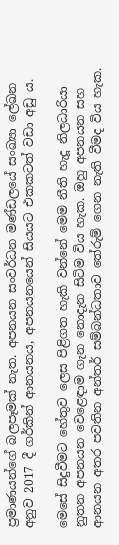ප්‍රමාණයන්ගේ බලපෑමක් නැත. අපනයන සංවර්ධන මණ්ඩලයේ සංඛ්‍යා ලේඛන අනුව 2017 දී ගර්කින් ආනයනය, අපනයනයෙන් සියයට එකකටත් වඩා අඩු ය.

මෙසේ සිදුවීමට හේතුව ලෙස පිළිගත හැකි වන්නේ මෙම නීති හැදූ නිලධාරියා නුතන අපනයන වෙළෙඳාම ගැන නොදැන සිටිම විය හැක. ඔහු අපනයන සහ ආනයන අතර පවතින අන්තර් සම්බන්ධතාව තේරුම් ගෙන නැති වීමද විය හැක.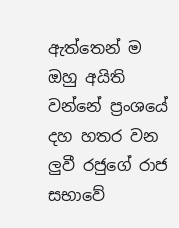ඇත්තෙන් ම ඔහු අයිති වන්නේ ප්‍රංශයේ දහ හතර වන ලුවී රජුගේ රාජ සභාවේ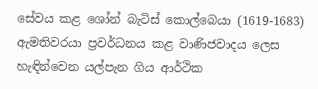සේවය කළ ශෝන් බැටිස් කොල්බෙයා (1619-1683) ඇමතිවරයා ප්‍රවර්ධනය කළ වාණිජවාදය ලෙස හැඳින්වෙන යල්පැන ගිය ආර්ථික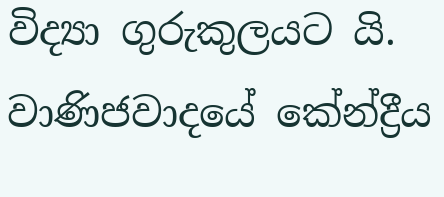විද්‍යා ගුරුකුලයට යි. වාණිජවාදයේ කේන්ද්‍රීය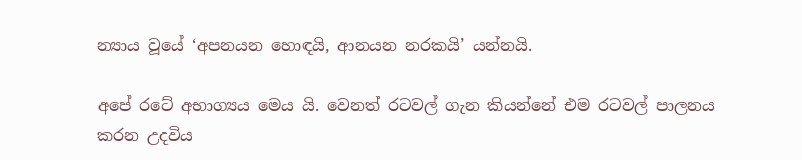න්‍යාය වූයේ ‘අපනයන හොඳයි, ආනයන නරකයි’ යන්නයි.

අපේ රටේ අභාග්‍යය මෙය යි. වෙනත් රටවල් ගැන කියන්නේ එම රටවල් පාලනය කරන උදවිය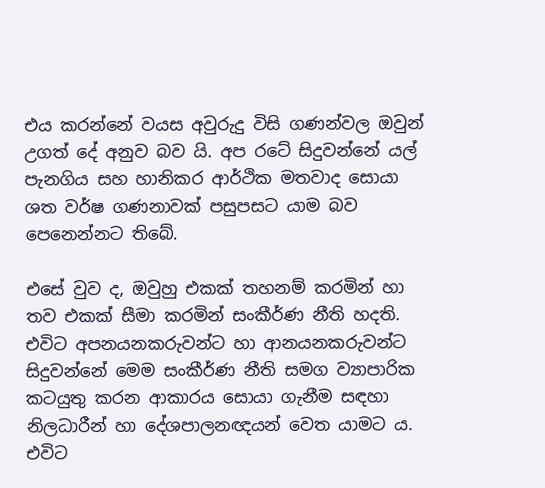එය කරන්නේ වයස අවුරුදු විසි ගණන්වල ඔවුන් උගත් දේ අනුව බව යි. අප රටේ සිදුවන්නේ යල් පැනගිය සහ හානිකර ආර්ථික මතවාද සොයා ශත වර්ෂ ගණනාවක් පසුපසට යාම බව පෙනෙන්නට තිබේ.

එසේ වුව ද, ඔවුහු එකක් තහනම් කරමින් හා තව එකක් සීමා කරමින් සංකීර්ණ නීති හදති. එවිට අපනයනකරුවන්ට හා ආනයනකරුවන්ට සිදුවන්නේ මෙම සංකීර්ණ නීති සමග ව්‍යාපාරික කටයුතු කරන ආකාරය සොයා ගැනීම සඳහා නිලධාරීන් හා දේශපාලනඥයන් වෙත යාමට ය. එවිට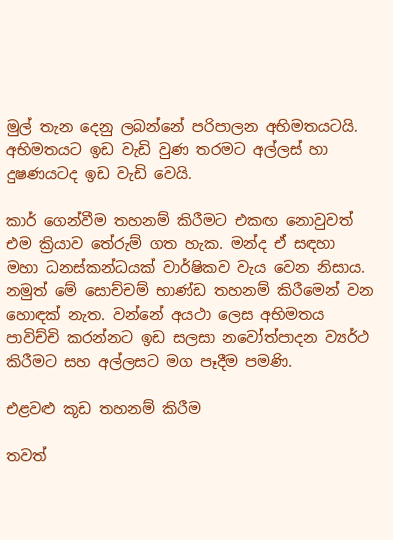මුල් තැන දෙනු ලබන්නේ පරිපාලන අභිමතයටයි. අභිමතයට ඉඩ වැඩි වුණ තරමට අල්ලස් හා දුෂණයටද ඉඩ වැඩි වෙයි.

කාර් ගෙන්වීම තහනම් කිරීමට එකඟ නොවුවත් එම ක්‍රියාව තේරුම් ගත හැක. මන්ද ඒ සඳහා මහා ධනස්කන්ධයක් වාර්ෂිකව වැය වෙන නිසාය. නමුත් මේ සොච්චම් භාණ්ඩ තහනම් කිරීමෙන් වන හොඳක් නැත. වන්නේ අයථා ලෙස අභිමතය පාවිච්චි කරන්නට ඉඩ සලසා නවෝත්පාදන ව්‍යර්ථ කිරීමට සහ අල්ලසට මග පෑදීම පමණි.

එළවළු කූඩ තහනම් කිරීම

තවත්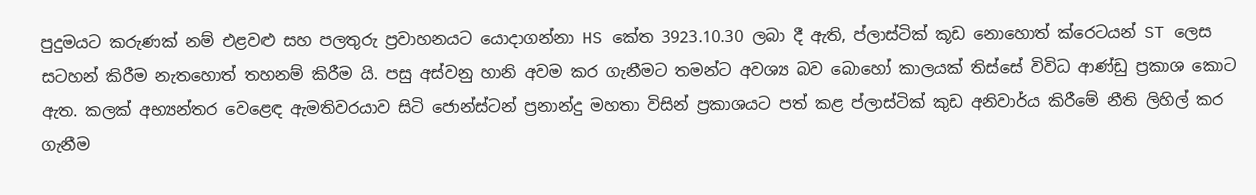පුදුමයට කරුණක් නම් එළවළු සහ පලතුරු ප්‍රවාහනයට යොදාගන්නා HS කේත 3923.10.30 ලබා දී ඇති, ප්ලාස්ටික් කූඩ නොහොත් ක්රෙටයන් ST ලෙස සටහන් කිරීම නැතහොත් තහනම් කිරීම යි. පසු අස්වනු හානි අවම කර ගැනීමට තමන්ට අවශ්‍ය බව බොහෝ කාලයක් තිස්සේ විවිධ ආණ්ඩු ප්‍රකාශ කොට ඇත. කලක් අභ්‍යන්තර වෙළෙඳ ඇමතිවරයාව සිටි ජොන්ස්ටන් ප්‍රනාන්දු මහතා විසින් ප්‍රකාශයට පත් කළ ප්ලාස්ටික් කුඩ අනිවාර්ය කිරීමේ නීති ලිහිල් කර ගැනීම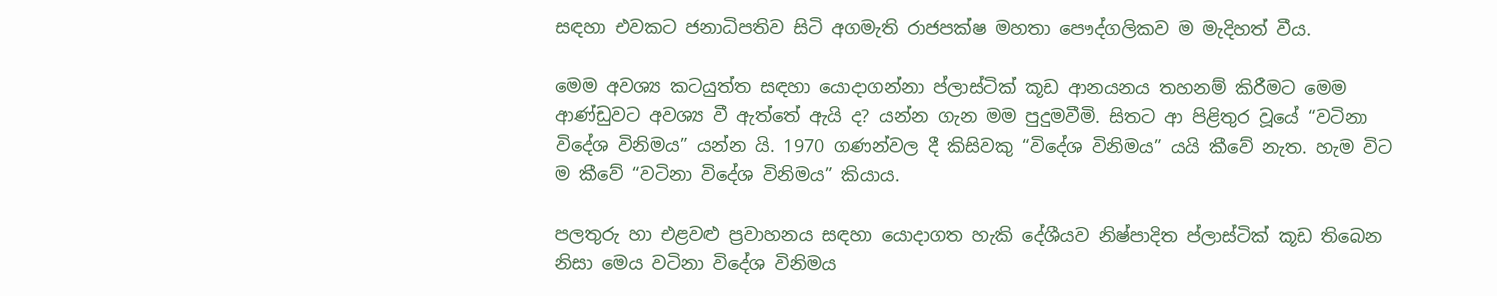සඳහා එවකට ජනාධිපතිව සිටි අගමැති රාජපක්ෂ මහතා පෞද්ගලිකව ම මැදිහත් වීය.

මෙම අවශ්‍ය කටයුත්ත සඳහා යොදාගන්නා ප්ලාස්ටික් කූඩ ආනයනය තහනම් කිරීමට මෙම ආණ්ඩුවට අවශ්‍ය වී ඇත්තේ ඇයි ද? යන්න ගැන මම පුදුමවීමි. සිතට ආ පිළිතුර වූයේ “වටිනා විදේශ විනිමය” යන්න යි. 1970 ගණන්වල දී කිසිවකු “විදේශ විනිමය” යයි කීවේ නැත. හැම විට ම කීවේ “වටිනා විදේශ විනිමය” කියාය.

පලතුරු හා එළවළු ප්‍රවාහනය සඳහා යොදාගත හැකි දේශීයව නිෂ්පාදිත ප්ලාස්ටික් කූඩ තිබෙන නිසා මෙය වටිනා විදේශ විනිමය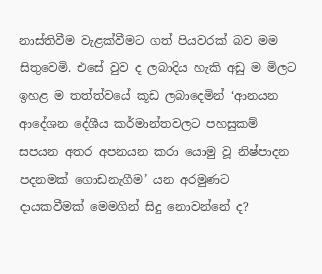නාස්තිවීම වැළක්වීමට ගත් පියවරක් බව මම සිතුවෙමි. එසේ වුව ද ලබාදිය හැකි අඩු ම මිලට ඉහළ ම තත්ත්වයේ කූඩ ලබාදෙමින් ‘ආනයන ආදේශන දේශීය කර්මාන්තවලට පහසුකම් සපයන අතර අපනයන කරා යොමු වූ නිෂ්පාදන පදනමක් ගොඩනැගීම’ යන අරමුණට දායකවීමක් මෙමගින් සිදු නොවන්නේ ද?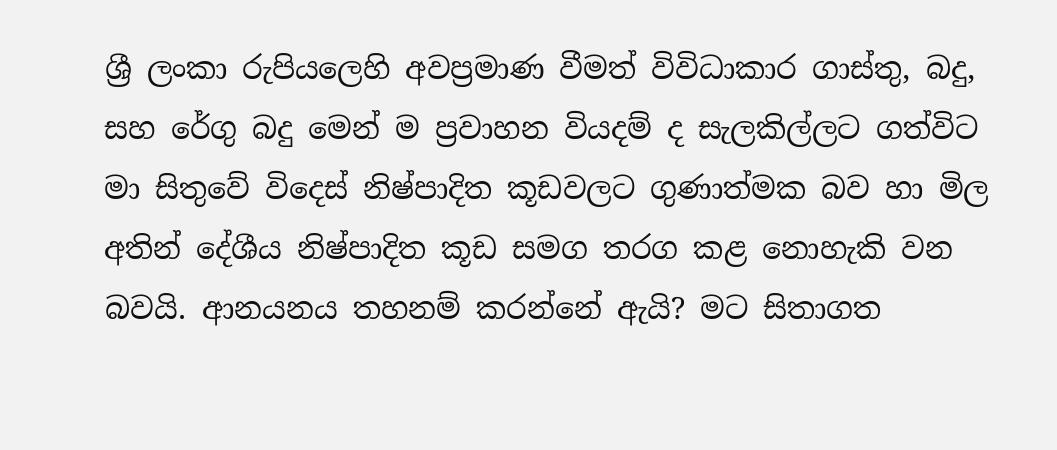ශ්‍රී ලංකා රුපියලෙහි අවප්‍රමාණ වීමත් විවිධාකාර ගාස්තු, බදු, සහ රේගු බදු මෙන් ම ප්‍රවාහන වියදම් ද සැලකිල්ලට ගත්විට මා සිතුවේ විදෙස් නිෂ්පාදිත කූඩවලට ගුණාත්මක බව හා මිල අතින් දේශීය නිෂ්පාදිත කූඩ සමග තරග කළ නොහැකි වන බවයි. ආනයනය තහනම් කරන්නේ ඇයි? මට සිතාගත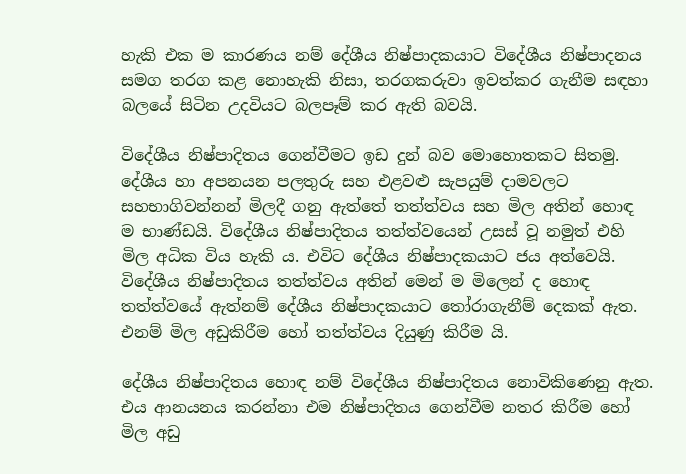හැකි එක ම කාරණය නම් දේශීය නිෂ්පාදකයාට විදේශීය නිෂ්පාදනය සමග තරග කළ නොහැකි නිසා, තරගකරුවා ඉවත්කර ගැනීම සඳහා බලයේ සිටින උදවියට බලපෑම් කර ඇති බවයි.

විදේශීය නිෂ්පාදිතය ගෙන්වීමට ඉඩ දුන් බව මොහොතකට සිතමු. දේශීය හා අපනයන පලතුරු සහ එළවළු සැපයුම් දාමවලට සහභාගිවන්නන් මිලදී ගනු ඇත්තේ තත්ත්වය සහ මිල අතින් හොඳ ම භාණ්ඩයි. විදේශීය නිෂ්පාදිතය තත්ත්වයෙන් උසස් වූ නමුත් එහි මිල අධික විය හැකි ය. එවිට දේශීය නිෂ්පාදකයාට ජය අත්වෙයි. විදේශීය නිෂ්පාදිතය තත්ත්වය අතින් මෙන් ම මිලෙන් ද හොඳ තත්ත්වයේ ඇත්නම් දේශීය නිෂ්පාදකයාට තෝරාගැනීම් දෙකක් ඇත. එනම් මිල අඩුකිරීම හෝ තත්ත්වය දියුණු කිරීම යි.

දේශීය නිෂ්පාදිතය හොඳ නම් විදේශීය නිෂ්පාදිතය නොවිකිණෙනු ඇත. එය ආනයනය කරන්නා එම නිෂ්පාදිතය ගෙන්වීම නතර කිරීම හෝ මිල අඩු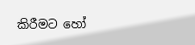කිරීමට හෝ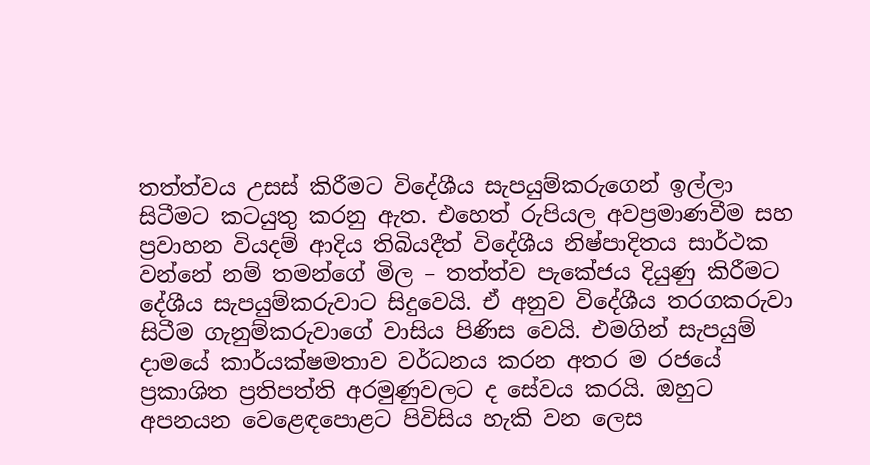තත්ත්වය උසස් කිරීමට විදේශීය සැපයුම්කරුගෙන් ඉල්ලා සිටීමට කටයුතු කරනු ඇත. එහෙත් රුපියල අවප්‍රමාණවීම සහ ප්‍රවාහන වියදම් ආදිය තිබියදීත් විදේශීය නිෂ්පාදිතය සාර්ථක වන්නේ නම් තමන්ගේ මිල – තත්ත්ව පැකේජය දියුණු කිරීමට දේශීය සැපයුම්කරුවාට සිදුවෙයි. ඒ අනුව විදේශීය තරගකරුවා සිටීම ගැනුම්කරුවාගේ වාසිය පිණිස වෙයි. එමගින් සැපයුම් දාමයේ කාර්යක්ෂමතාව වර්ධනය කරන අතර ම රජයේ ප්‍රකාශිත ප්‍රතිපත්ති අරමුණුවලට ද සේවය කරයි. ඔහුට අපනයන වෙළෙඳපොළට පිවිසිය හැකි වන ලෙස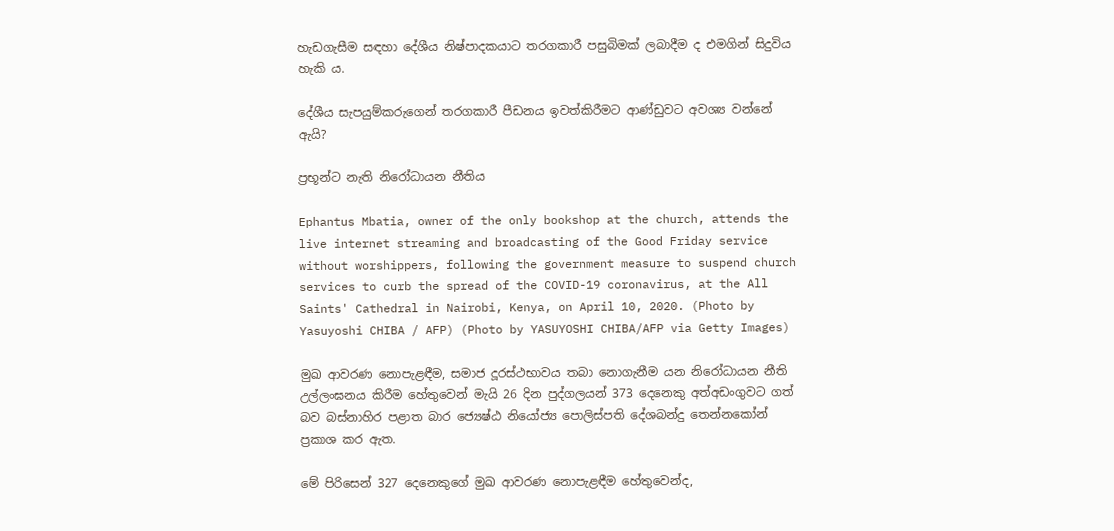හැඩගැසීම සඳහා දේශීය නිෂ්පාදකයාට තරගකාරී පසුබිමක් ලබාදීම ද එමගින් සිදුවිය හැකි ය.

දේශීය සැපයුම්කරුගෙන් තරගකාරී පීඩනය ඉවත්කිරීමට ආණ්ඩුවට අවශ්‍ය වන්නේ ඇයි?

ප්‍රභූන්ට නැති නිරෝධායන නීතිය

Ephantus Mbatia, owner of the only bookshop at the church, attends the live internet streaming and broadcasting of the Good Friday service without worshippers, following the government measure to suspend church services to curb the spread of the COVID-19 coronavirus, at the All Saints' Cathedral in Nairobi, Kenya, on April 10, 2020. (Photo by Yasuyoshi CHIBA / AFP) (Photo by YASUYOSHI CHIBA/AFP via Getty Images)

මුඛ ආවරණ නොපැළඳීම, සමාජ දූරස්ථභාවය තබා නොගැනීම යන නිරෝධායන නීති උල්ලංඝනය කිරීම හේතුවෙන් මැයි 26 දින පුද්ගලයන් 373 දෙනෙකු අත්අඩංගුවට ගත් බව බස්නාහිර පළාත බාර ජ්‍යෙෂ්ඨ නියෝජ්‍ය පොලිස්පති දේශබන්දු තෙන්නකෝන් ප්‍රකාශ කර ඇත.

මේ පිරිසෙන් 327 දෙනෙකුගේ මුඛ ආවරණ නොපැළඳීම හේතුවෙන්ද,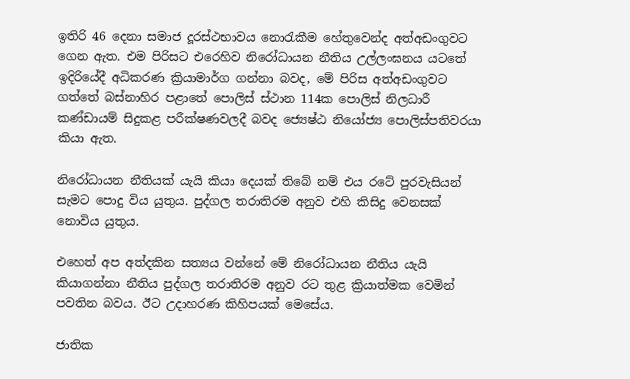ඉතිරි 46 දෙනා සමාජ දූරස්ථභාවය නොරැකීම හේතුවෙන්ද අත්අඩංගුවට ගෙන ඇත. එම පිරිසට එරෙහිව නිරෝධායන නීතිය උල්ලංඝනය යටතේ ඉදිරියේදී අධිකරණ ක්‍රියාමාර්ග ගන්නා බවද, මේ පිරිස අත්අඩංගුවට ගත්තේ බස්නාහිර පළාතේ පොලිස් ස්ථාන 114ක පොලිස් නිලධාරී කණ්ඩායම් සිදුකළ පරීක්ෂණවලදී බවද ජ්‍යෙෂ්ඨ නියෝජ්‍ය පොලිස්පතිවරයා කියා ඇත.

නිරෝධායන නීතියක් යැයි කියා දෙයක් තිබේ නම් එය රටේ පුරවැසියන් සැමට පොදු විය යුතුය. පුද්ගල තරාතිරම අනුව එහි කිසිදු වෙනසක් නොවිය යුතුය.

එහෙත් අප අත්දකින සත්‍යය වන්නේ මේ නිරෝධායන නීතිය යැයි කියාගන්නා නීතිය පුද්ගල තරාතිරම අනුව රට තුළ ක්‍රියාත්මක වෙමින් පවතින බවය. ඊට උදාහරණ කිහිපයක් මෙසේය.

ජාතික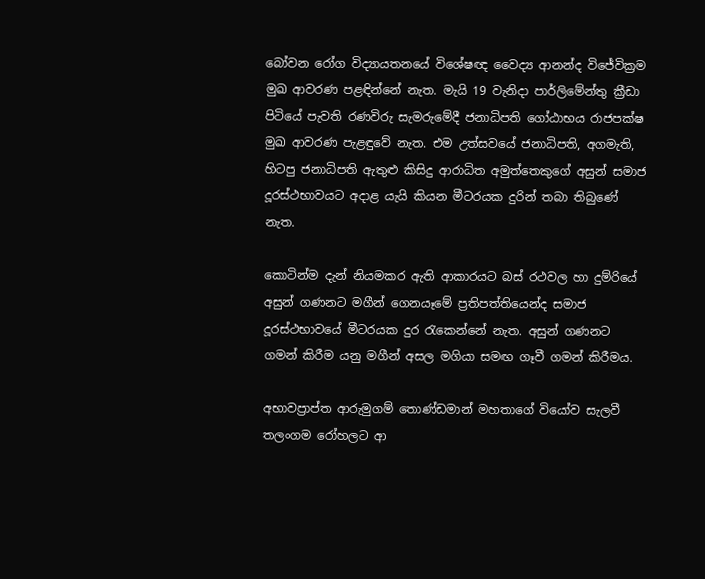බෝවන රෝග විද්‍යායතනයේ විශේෂඥ වෛද්‍ය ආනන්ද විජේවික්‍රම මුඛ ආවරණ පළඳින්නේ නැත. මැයි 19 වැනිදා පාර්ලිමේන්තු ක්‍රීඩා පිටියේ පැවති රණවිරු සැමරුමේදී ජනාධිපති ගෝඨාභය රාජපක්ෂ මුඛ ආවරණ පැළඳුවේ නැත. එම උත්සවයේ ජනාධිපති, අගමැති, හිටපු ජනාධිපති ඇතුළු කිසිදු ආරාධිත අමුත්තෙකුගේ අසුන් සමාජ දූරස්ථභාවයට අදාළ යැයි කියන මීටරයක දුරින් තබා තිබුණේ නැත.

කොටින්ම දැන් නියමකර ඇති ආකාරයට බස් රථවල හා දුම්රියේ අසුන් ගණනට මගීන් ගෙනයෑමේ ප්‍රතිපත්තියෙන්ද සමාජ දූරස්ථභාවයේ මීටරයක දුර රැකෙන්නේ නැත. අසුන් ගණනට ගමන් කිරීම යනු මගීන් අසල මගියා සමඟ ගෑවී ගමන් කිරීමය.

අභාවප්‍රාප්ත ආරුමුගම් තොණ්ඩමාන් මහතාගේ වියෝව සැලවී තලංගම රෝහලට ආ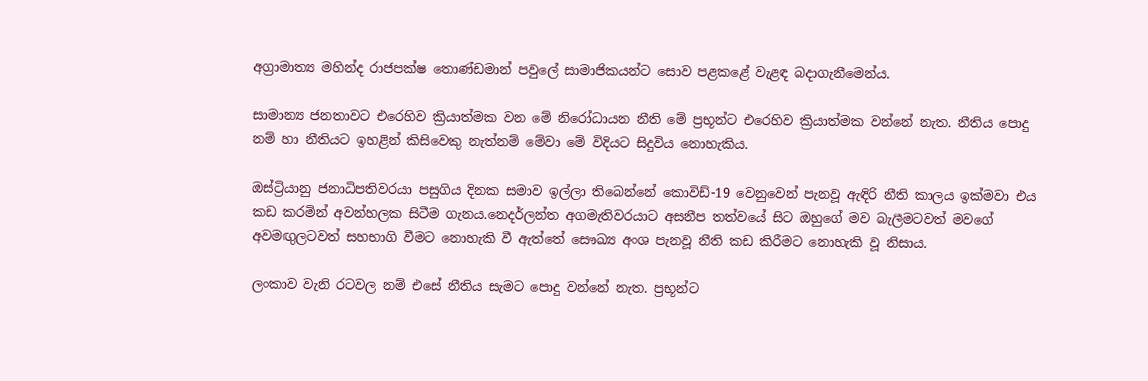අග්‍රාමාත්‍ය මහින්ද රාජපක්ෂ තොණ්ඩමාන් පවුලේ සාමාජිකයන්ට සොව පළකළේ වැළඳ බදාගැනීමෙන්ය.

සාමාන්‍ය ජනතාවට එරෙහිව ක්‍රියාත්මක වන මේ නිරෝධායන නීති මේ ප්‍රභූන්ට එරෙහිව ක්‍රියාත්මක වන්නේ නැත. නීතිය පොදු නම් හා නීතියට ඉහළින් කිසිවෙකු නැත්නම් මේවා මේ විදියට සිදුවිය නොහැකිය.

ඔස්ට්‍රියානු ජනාධිපතිවරයා පසුගිය දිනක සමාව ඉල්ලා තිබෙන්නේ කොවිඩ්-19 වෙනුවෙන් පැනවූ ඇඳිරි නීති කාලය ඉක්මවා එය කඩ කරමින් අවන්හලක සිටීම ගැනය.නෙදර්ලන්ත අගමැතිවරයාට අසනීප තත්වයේ සිට ඔහුගේ මව බැලීමටවත් මවගේ අවමඟුලටවත් සහභාගි වීමට නොහැකි වී ඇත්තේ සෞඛ්‍ය අංශ පැනවූ නීති කඩ කිරීමට නොහැකි වූ නිසාය.

ලංකාව වැනි රටවල නම් එසේ නීතිය සැමට පොදු වන්නේ නැත. ප්‍රභූන්ට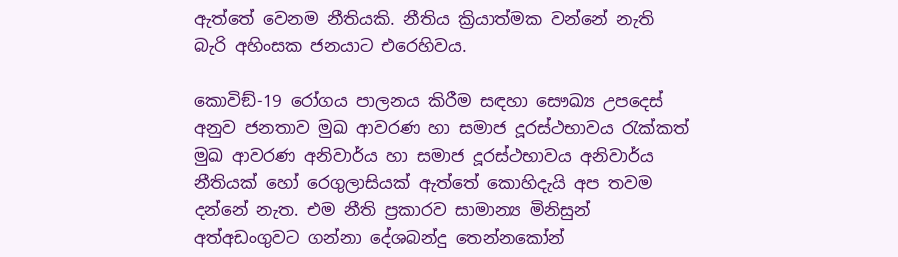ඇත්තේ වෙනම නීතියකි. නීතිය ක්‍රියාත්මක වන්නේ නැති බැරි අහිංසක ජනයාට එරෙහිවය.

කොවිඞ්-19 රෝගය පාලනය කිරීම සඳහා සෞඛ්‍ය උපදෙස් අනුව ජනතාව මුඛ ආවරණ හා සමාජ දූරස්ථභාවය රැක්කත් මුඛ ආවරණ අනිවාර්ය හා සමාජ දූරස්ථභාවය අනිවාර්ය නීතියක් හෝ රෙගුලාසියක් ඇත්තේ කොහිදැයි අප තවම දන්නේ නැත. එම නීති ප්‍රකාරව සාමාන්‍ය මිනිසුන් අත්අඩංගුවට ගන්නා දේශබන්දු තෙන්නකෝන්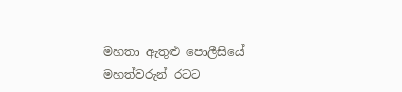මහතා ඇතුළු පොලීසියේ මහත්වරුන් රටට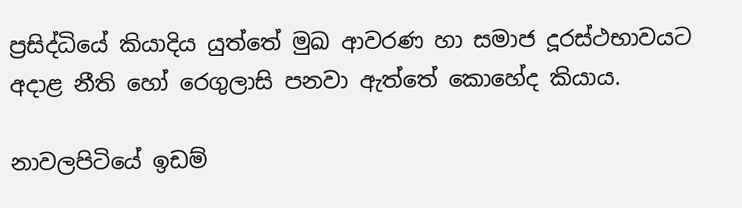ප්‍රසිද්ධියේ කියාදිය යුත්තේ මුඛ ආවරණ හා සමාජ දූරස්ථභාවයට අදාළ නීති හෝ රෙගුලාසි පනවා ඇත්තේ කොහේද කියාය.

නාවලපිටියේ ඉඩම්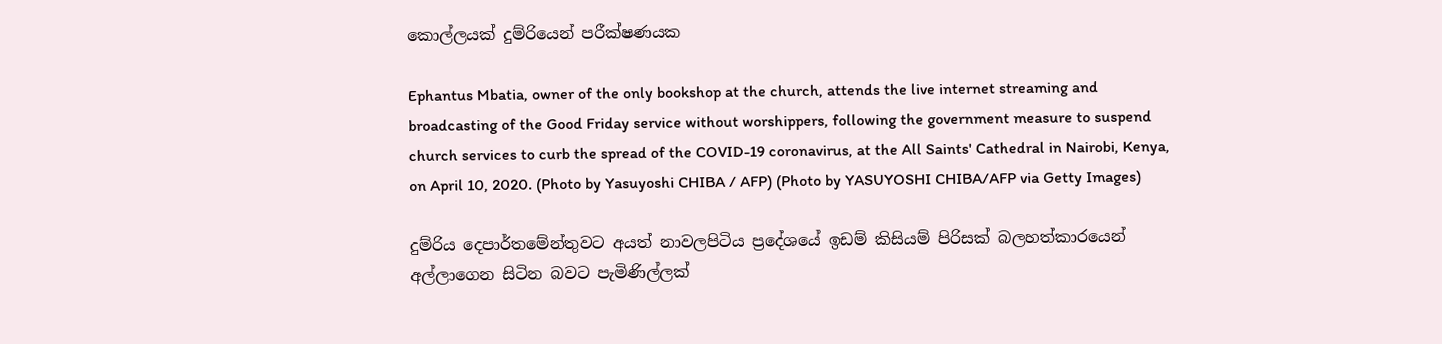කොල්ලයක් දුම්රියෙන් පරීක්ෂණයක

Ephantus Mbatia, owner of the only bookshop at the church, attends the live internet streaming and broadcasting of the Good Friday service without worshippers, following the government measure to suspend church services to curb the spread of the COVID-19 coronavirus, at the All Saints' Cathedral in Nairobi, Kenya, on April 10, 2020. (Photo by Yasuyoshi CHIBA / AFP) (Photo by YASUYOSHI CHIBA/AFP via Getty Images)

දුම්රිය දෙපාර්තමේන්තුවට අයත් නාවලපිටිය ප්‍රදේශයේ ඉඩම් කිසියම් පිරිසක් බලහත්කාරයෙන් අල්ලාගෙන සිටින බවට පැමිණිල්ලක්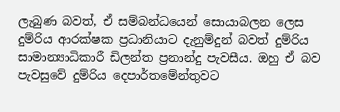ලැබුණ බවත්, ඒ සම්බන්ධයෙන් සොයාබලන ලෙස දුම්රිය ආරක්ෂක ප්‍රධානියාට දැනුම්දුන් බවත් දුම්රිය සාමාන්‍යාධිකාරී ඩිලන්ත ප්‍රනාන්දු පැවසීය. ඔහු ඒ බව පැවසුවේ දුම්රිය දෙපාර්තමේන්තුවට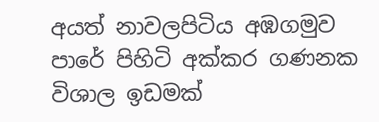අයත් නාවලපිටිය අඹගමුව පාරේ පිහිටි අක්කර ගණනක විශාල ඉඩමක්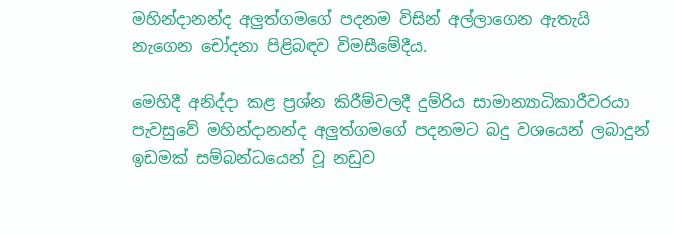මහින්දානන්ද අලුත්ගමගේ පදනම විසින් අල්ලාගෙන ඇතැයි නැගෙන චෝදනා පිළිබඳව විමසීමේදීය.

මෙහිදී අනිද්දා කළ ප්‍රශ්න කිරීම්වලදී දුම්රිය සාමාන්‍යාධිකාරීවරයා පැවසුවේ මහින්දානන්ද අලුත්ගමගේ පදනමට බදු වශයෙන් ලබාදුන් ඉඩමක් සම්බන්ධයෙන් වූ නඩුව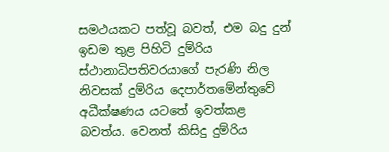සමථයකට පත්වූ බවත්, එම බදු දුන් ඉඩම තුළ පිහිටි දුම්රිය ස්ථානාධිපතිවරයාගේ පැරණි නිල නිවසක් දුම්රිය දෙපාර්තමේන්තුවේ අධීක්ෂණය යටතේ ඉවත්කළ බවත්ය. වෙනත් කිසිදු දුම්රිය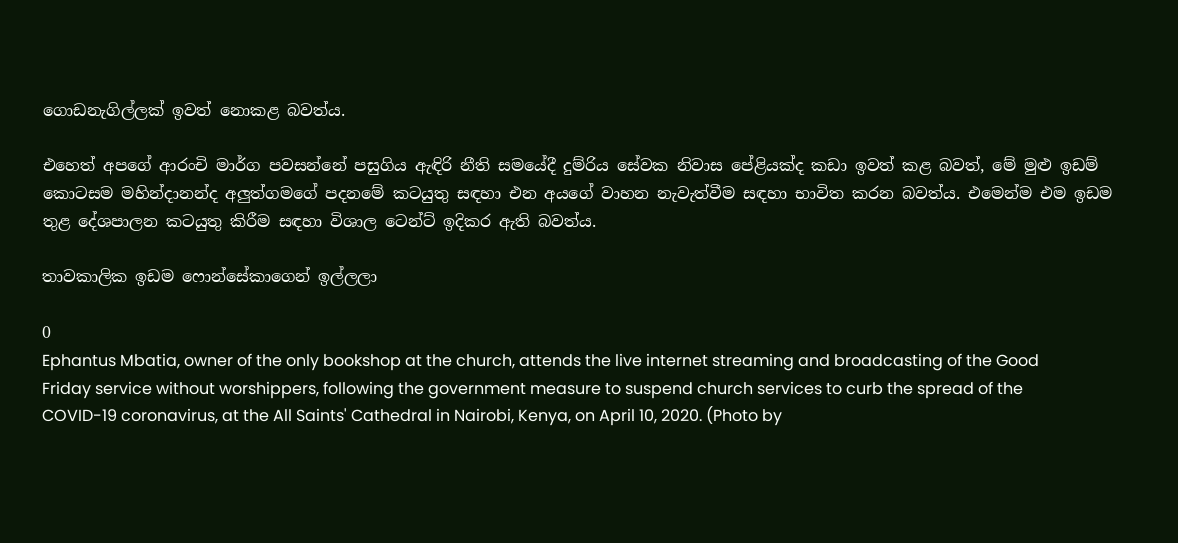ගොඩනැගිල්ලක් ඉවත් නොකළ බවත්ය.

එහෙත් අපගේ ආරංචි මාර්ග පවසන්නේ පසුගිය ඇඳිරි නීති සමයේදී දුම්රිය සේවක නිවාස පේළියක්ද කඩා ඉවත් කළ බවත්, මේ මුළු ඉඩම් කොටසම මහින්දානන්ද අලුත්ගමගේ පදනමේ කටයුතු සඳහා එන අයගේ වාහන නැවැත්වීම සඳහා භාවිත කරන බවත්ය. එමෙන්ම එම ඉඩම තුළ දේශපාලන කටයුතු කිරීම සඳහා විශාල ටෙන්ට් ඉදිකර ඇති බවත්ය.

තාවකාලික ඉඩම ෆොන්සේකාගෙන් ඉල්ලලා

0
Ephantus Mbatia, owner of the only bookshop at the church, attends the live internet streaming and broadcasting of the Good Friday service without worshippers, following the government measure to suspend church services to curb the spread of the COVID-19 coronavirus, at the All Saints' Cathedral in Nairobi, Kenya, on April 10, 2020. (Photo by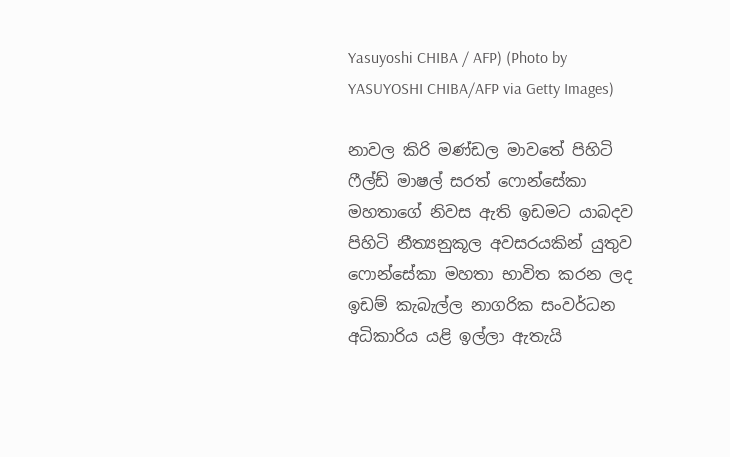Yasuyoshi CHIBA / AFP) (Photo by YASUYOSHI CHIBA/AFP via Getty Images)

නාවල කිරි මණ්ඩල මාවතේ පිහිටි ෆීල්ඩ් මාෂල් සරත් ෆොන්සේකා මහතාගේ නිවස ඇති ඉඩමට යාබදව පිහිටි නීත්‍යනුකූල අවසරයකින් යුතුව ෆොන්සේකා මහතා භාවිත කරන ලද ඉඩම් කැබැල්ල නාගරික සංවර්ධන අධිකාරිය යළි ඉල්ලා ඇතැයි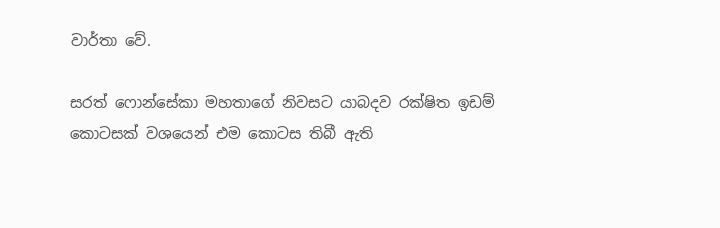වාර්තා වේ.

සරත් ෆොන්සේකා මහතාගේ නිවසට යාබදව රක්ෂිත ඉඩම් කොටසක් වශයෙන් එම කොටස තිබී ඇති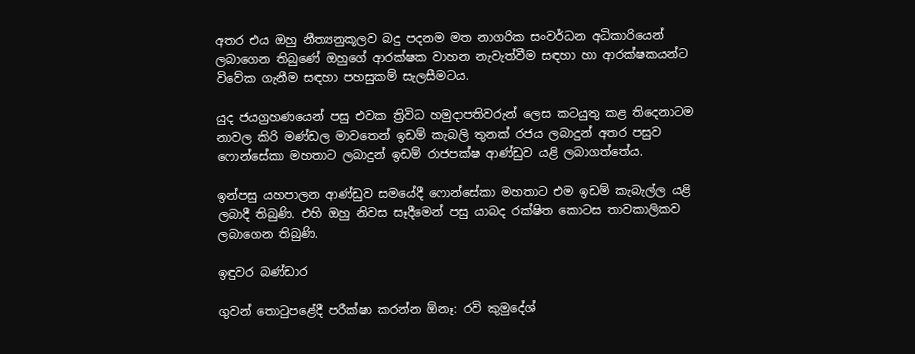අතර එය ඔහු නීත්‍යනුකූලව බදු පදනම මත නාගරික සංවර්ධන අධිකාරියෙන් ලබාගෙන තිබුණේ ඔහුගේ ආරක්ෂක වාහන නැවැත්වීම සඳහා හා ආරක්ෂකයන්ට විවේක ගැනීම සඳහා පහසුකම් සැලසීමටය.

යුද ජයග්‍රහණයෙන් පසු එවක ත්‍රිවිධ හමුදාපතිවරුන් ලෙස කටයුතු කළ තිදෙනාටම නාවල කිරි මණ්ඩල මාවතෙන් ඉඩම් කැබලි තුනක් රජය ලබාදුන් අතර පසුව ෆොන්සේකා මහතාට ලබාදුන් ඉඩම් රාජපක්ෂ ආණ්ඩුව යළි ලබාගත්තේය.

ඉන්පසු යහපාලන ආණ්ඩුව සමයේදී ෆොන්සේකා මහතාට එම ඉඩම් කැබැල්ල යළි ලබාදී තිබුණි. එහි ඔහු නිවස සෑදීමෙන් පසු යාබද රක්ෂිත කොටස තාවකාලිකව ලබාගෙන තිබුණි.

ඉඳුවර බණ්ඩාර

ගුවන් තොටුපළේදී පරීක්ෂා කරන්න ඕනෑ: රවි කුමුදේශ්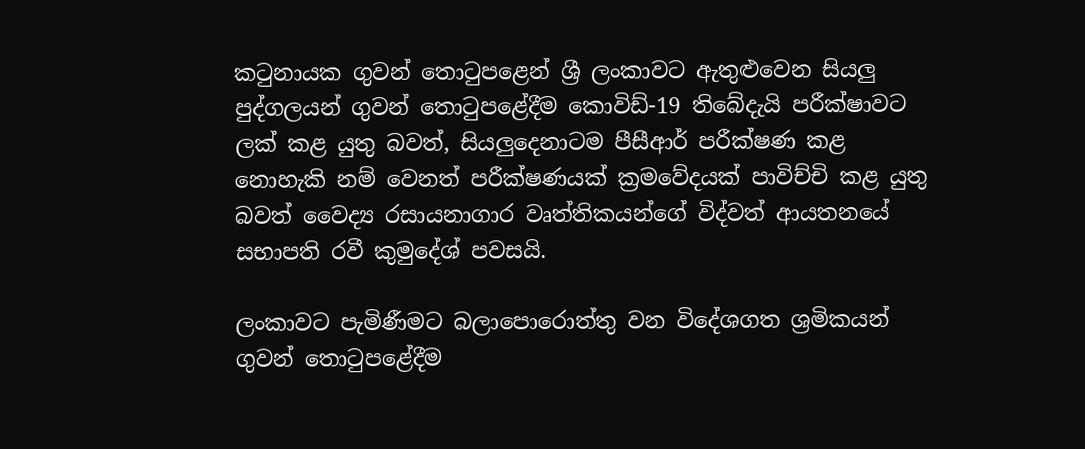කටුනායක ගුවන් තොටුපළෙන් ශ්‍රී ලංකාවට ඇතුළුවෙන සියලු පුද්ගලයන් ගුවන් තොටුපළේදීම කොවිඩ්-19 තිබේදැයි පරීක්ෂාවට ලක් කළ යුතු බවත්, සියලුදෙනාටම පීසීආර් පරීක්ෂණ කළ නොහැකි නම් වෙනත් පරීක්ෂණයක් ක්‍රමවේදයක් පාවිච්චි කළ යුතු බවත් වෛද්‍ය රසායනාගාර වෘත්තිකයන්ගේ විද්වත් ආයතනයේ සභාපති රවී කුමුදේශ් පවසයි.

ලංකාවට පැමිණීමට බලාපොරොත්තු වන විදේශගත ශ්‍රමිකයන් ගුවන් තොටුපළේදීම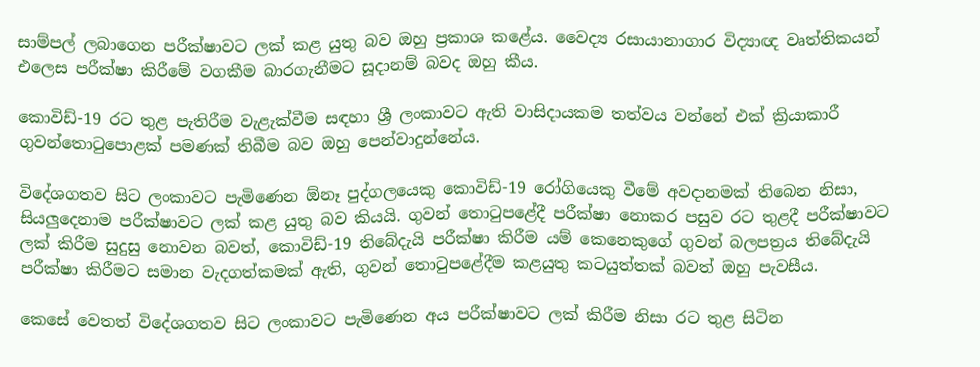සාම්පල් ලබාගෙන පරීක්ෂාවට ලක් කළ යුතු බව ඔහු ප්‍රකාශ කළේය. වෛද්‍ය රසායානාගාර විද්‍යාඥ වෘත්තිකයන් එලෙස පරීක්ෂා කිරීමේ වගකීම බාරගැනීමට සූදානම් බවද ඔහු කීය.

කොවිඩ්-19 රට තුළ පැතිරීම වැළැක්වීම සඳහා ශ්‍රී ලංකාවට ඇති වාසිදායකම තත්වය වන්නේ එක් ක්‍රියාකාරී ගුවන්තොටුපොළක් පමණක් තිබීම බව ඔහු පෙන්වාදුන්නේය.

විදේශගතව සිට ලංකාවට පැමිණෙන ඕනෑ පුද්ගලයෙකු කොවිඩ්-19 රෝගියෙකු වීමේ අවදානමක් තිබෙන නිසා, සියලුදෙනාම පරීක්ෂාවට ලක් කළ යුතු බව කියයි. ගුවන් තොටුපළේදී පරීක්ෂා නොකර පසුව රට තුළදී පරීක්ෂාවට ලක් කිරීම සුදුසු නොවන බවත්, කොවිඩ්-19 තිබේදැයි පරීක්ෂා කිරීම යම් කෙනෙකුගේ ගුවන් බලපත්‍රය තිබේදැයි පරීක්ෂා කිරීමට සමාන වැදගත්කමක් ඇති, ගුවන් තොටුපළේදීම කළයුතු කටයුත්තක් බවත් ඔහු පැවසීය.

කෙසේ වෙතත් විදේශගතව සිට ලංකාවට පැමිණෙන අය පරීක්ෂාවට ලක් කිරීම නිසා රට තුළ සිටින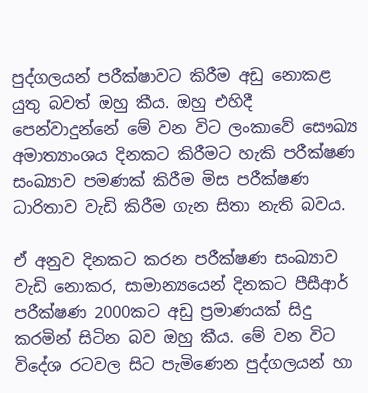පුද්ගලයන් පරීක්ෂාවට කිරීම අඩු නොකළ යුතු බවත් ඔහු කීය. ඔහු එහිදී පෙන්වාදුන්නේ මේ වන විට ලංකාවේ සෞඛ්‍ය අමාත්‍යාංශය දිනකට කිරීමට හැකි පරීක්ෂණ සංඛ්‍යාව පමණක් කිරීම මිස පරීක්ෂණ ධාරිතාව වැඩි කිරීම ගැන සිතා නැති බවය.

ඒ අනුව දිනකට කරන පරීක්ෂණ සංඛ්‍යාව වැඩි නොකර, සාමාන්‍යයෙන් දිනකට පීසීආර් පරීක්ෂණ 2000කට අඩු ප්‍රමාණයක් සිදු කරමින් සිටින බව ඔහු කීය. මේ වන විට විදේශ රටවල සිට පැමිණෙන පුද්ගලයන් හා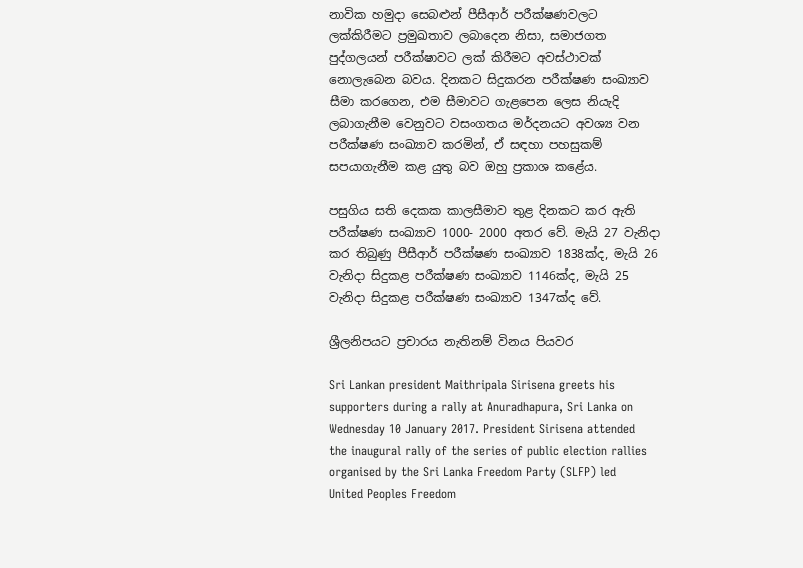නාවික හමුදා සෙබළුන් පීසීආර් පරීක්ෂණවලට ලක්කිරීමට ප්‍රමුඛතාව ලබාදෙන නිසා, සමාජගත පුද්ගලයන් පරීක්ෂාවට ලක් කිරීමට අවස්ථාවක් නොලැබෙන බවය. දිනකට සිදුකරන පරීක්ෂණ සංඛ්‍යාව සීමා කරගෙන, එම සීමාවට ගැළපෙන ලෙස නියැදි ලබාගැනීම වෙනුවට වසංගතය මර්දනයට අවශ්‍ය වන පරීක්ෂණ සංඛ්‍යාව කරමින්, ඒ සඳහා පහසුකම් සපයාගැනීම කළ යුතු බව ඔහු ප්‍රකාශ කළේය.

පසුගිය සති දෙකක කාලසීමාව තුළ දිනකට කර ඇති පරීක්ෂණ සංඛ්‍යාව 1000- 2000 අතර වේ. මැයි 27 වැනිදා කර තිබුණු පීසීආර් පරීක්ෂණ සංඛ්‍යාව 1838ක්ද, මැයි 26 වැනිදා සිදුකළ පරීක්ෂණ සංඛ්‍යාව 1146ක්ද, මැයි 25 වැනිදා සිදුකළ පරීක්ෂණ සංඛ්‍යාව 1347ක්ද වේ.

ශ්‍රීලනිපයට ප්‍රචාරය නැතිනම් විනය පියවර

Sri Lankan president Maithripala Sirisena greets his supporters during a rally at Anuradhapura, Sri Lanka on Wednesday 10 January 2017. President Sirisena attended the inaugural rally of the series of public election rallies organised by the Sri Lanka Freedom Party (SLFP) led United Peoples Freedom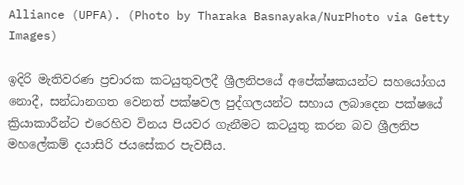Alliance (UPFA). (Photo by Tharaka Basnayaka/NurPhoto via Getty Images)

ඉදිරි මැතිවරණ ප්‍රචාරක කටයුතුවලදී ශ්‍රීලනිපයේ අපේක්ෂකයන්ට සහයෝගය නොදී, සන්ධානගත වෙනත් පක්ෂවල පුද්ගලයන්ට සහාය ලබාදෙන පක්ෂයේ ක්‍රියාකාරීන්ට එරෙහිව විනය පියවර ගැනීමට කටයුතු කරන බව ශ්‍රීලනිප මහලේකම් දයාසිරි ජයසේකර පැවසීය.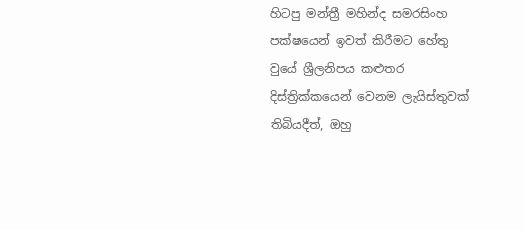හිටපු මන්ත්‍රී මහින්ද සමරසිංහ පක්ෂයෙන් ඉවත් කිරීමට හේතු වුයේ ශ්‍රීලනිපය කළුතර දිස්ත්‍රික්කයෙන් වෙනම ලැයිස්තුවක් තිබියදීත්, ඔහු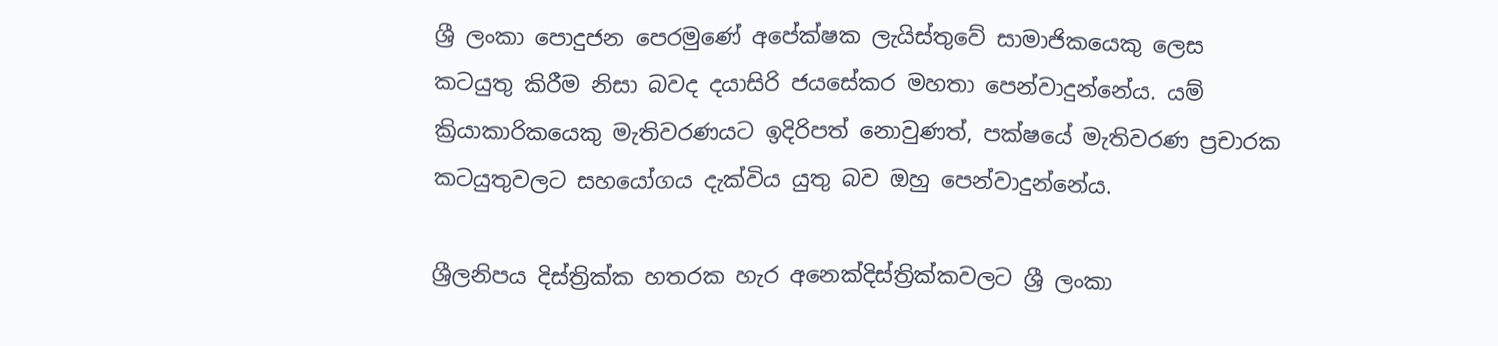ශ්‍රී ලංකා පොදුජන පෙරමුණේ අපේක්ෂක ලැයිස්තුවේ සාමාජිකයෙකු ලෙස කටයුතු කිරීම නිසා බවද දයාසිරි ජයසේකර මහතා පෙන්වාදුන්නේය. යම් ක්‍රියාකාරිකයෙකු මැතිවරණයට ඉදිරිපත් නොවුණත්, පක්ෂයේ මැතිවරණ ප්‍රචාරක කටයුතුවලට සහයෝගය දැක්විය යුතු බව ඔහු පෙන්වාදුන්නේය.

ශ්‍රීලනිපය දිස්ත්‍රික්ක හතරක හැර අනෙක්දිස්ත්‍රික්කවලට ශ්‍රී ලංකා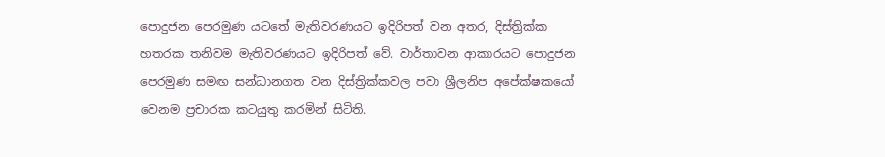පොදුජන පෙරමුණ යටතේ මැතිවරණයට ඉදිරිපත් වන අතර, දිස්ත්‍රික්ක හතරක තනිවම මැතිවරණයට ඉදිරිපත් වේ. වාර්තාවන ආකාරයට පොදුජන පෙරමුණ සමඟ සන්ධානගත වන දිස්ත්‍රික්කවල පවා ශ්‍රීලනිප අපේක්ෂකයෝ වෙනම ප්‍රචාරක කටයුතු කරමින් සිටිති.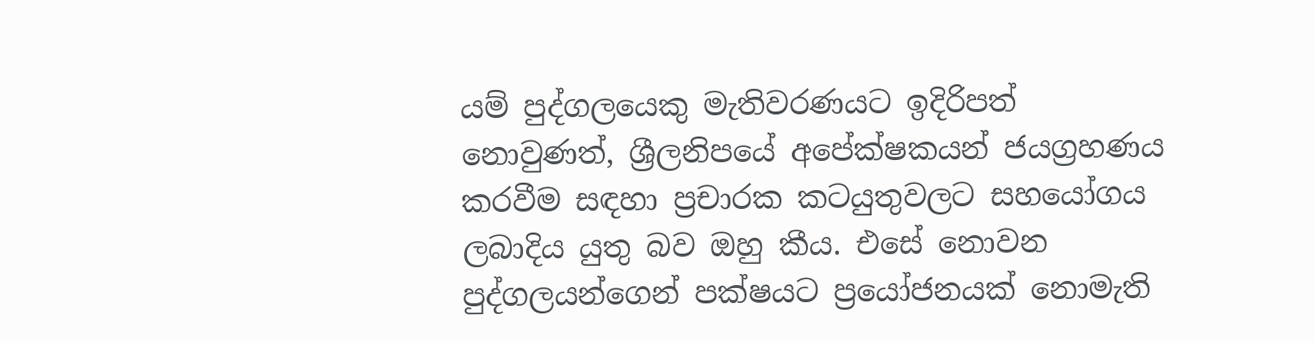යම් පුද්ගලයෙකු මැතිවරණයට ඉදිරිපත් නොවුණත්, ශ්‍රීලනිපයේ අපේක්ෂකයන් ජයග්‍රහණය කරවීම සඳහා ප්‍රචාරක කටයුතුවලට සහයෝගය ලබාදිය යුතු බව ඔහු කීය. එසේ නොවන පුද්ගලයන්ගෙන් පක්ෂයට ප්‍රයෝජනයක් නොමැති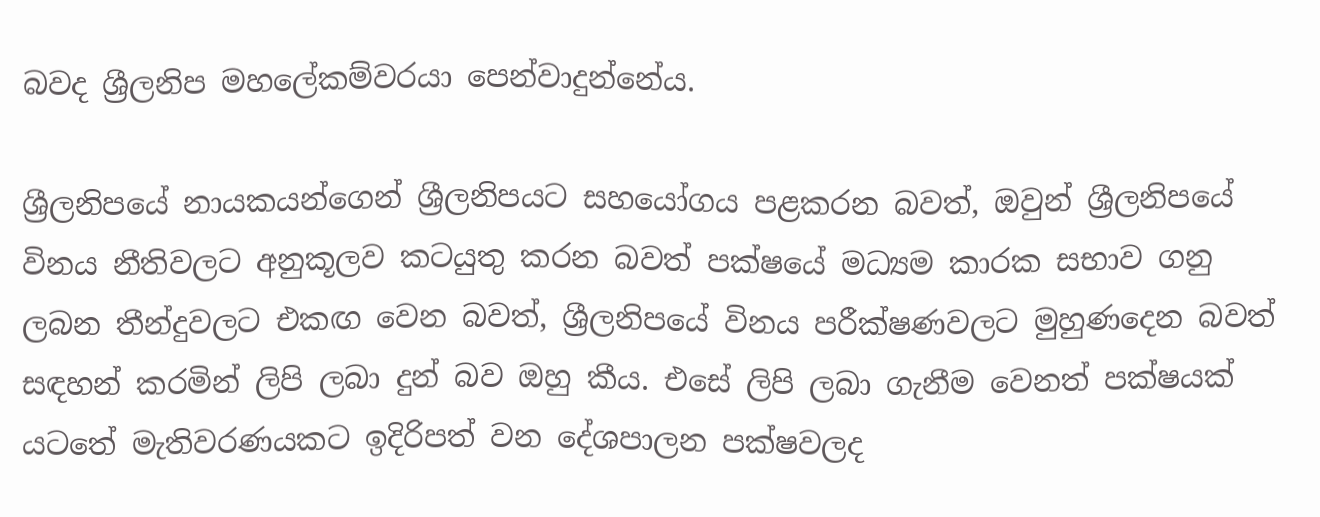බවද ශ්‍රීලනිප මහලේකම්වරයා පෙන්වාදුන්නේය.

ශ්‍රීලනිපයේ නායකයන්ගෙන් ශ්‍රීලනිපයට සහයෝගය පළකරන බවත්, ඔවුන් ශ්‍රීලනිපයේ විනය නීතිවලට අනුකූලව කටයුතු කරන බවත් පක්ෂයේ මධ්‍යම කාරක සභාව ගනු ලබන තීන්දුවලට එකඟ වෙන බවත්, ශ්‍රීලනිපයේ විනය පරීක්ෂණවලට මුහුණදෙන බවත් සඳහන් කරමින් ලිපි ලබා දුන් බව ඔහු කීය. එසේ ලිපි ලබා ගැනීම වෙනත් පක්ෂයක් යටතේ මැතිවරණයකට ඉදිරිපත් වන දේශපාලන පක්ෂවලද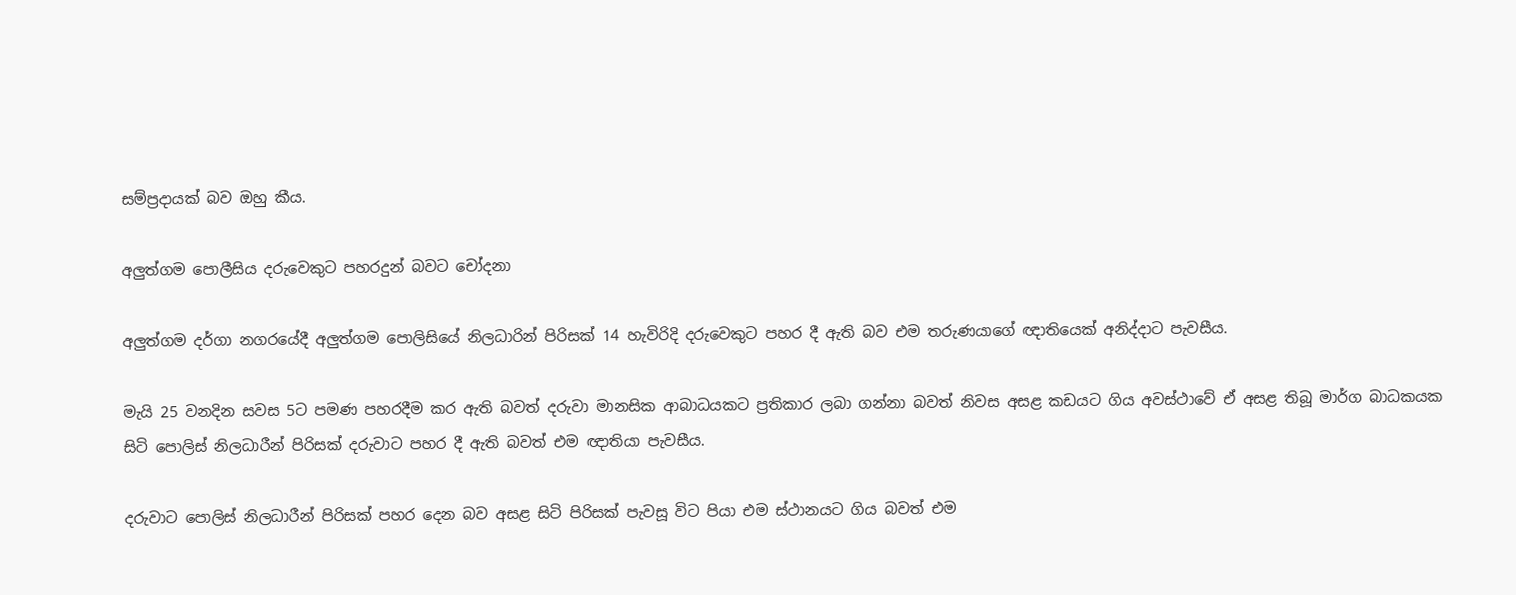සම්ප්‍රදායක් බව ඔහු කීය.

අලුත්ගම පොලීසිය දරුවෙකුට පහරදුන් බවට චෝදනා

අලුත්ගම දර්ගා නගරයේදී අලුත්ගම පොලිසියේ නිලධාරින් පිරිසක් 14 හැවිරිදි දරුවෙකුට පහර දී ඇති බව එම තරුණයාගේ ඥාතියෙක් අනිද්දාට පැවසීය.

මැයි 25 වනදින සවස 5ට පමණ පහරදීම කර ඇති බවත් දරුවා මානසික ආබාධයකට ප්‍රතිකාර ලබා ගන්නා බවත් නිවස අසළ කඩයට ගිය අවස්ථාවේ ඒ අසළ තිබූ මාර්ග බාධකයක සිටි පොලිස් නිලධාරීන් පිරිසක් දරුවාට පහර දී ඇති බවත් එම ඥාතියා පැවසීය.

දරුවාට පොලිස් නිලධාරීන් පිරිසක් පහර දෙන බව අසළ සිටි පිරිසක් පැවසූ විට පියා එම ස්ථානයට ගිය බවත් එම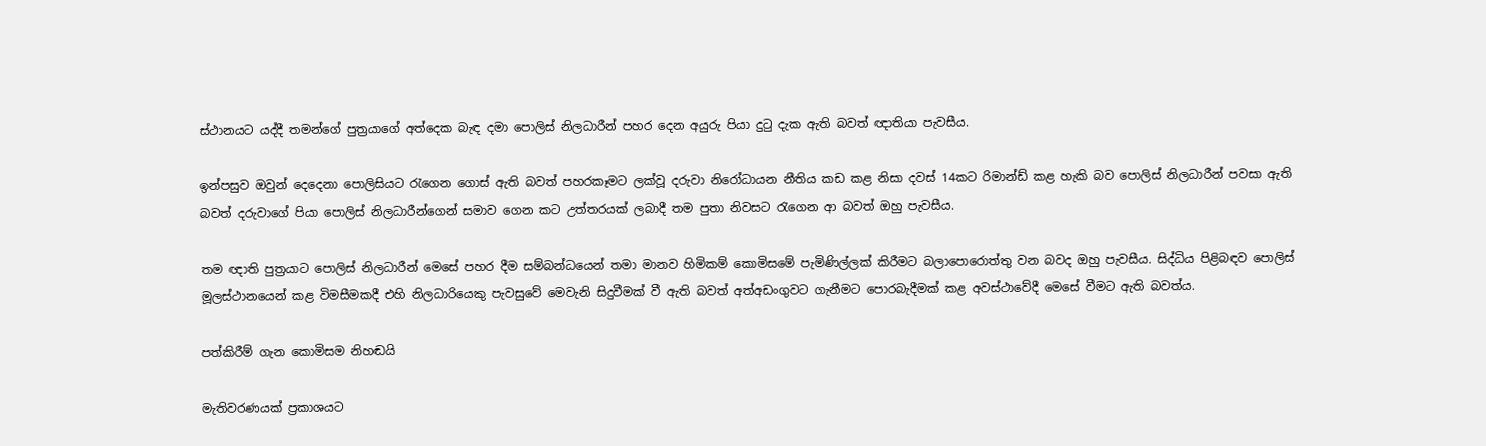ස්ථානයට යද්දී තමන්ගේ පුත්‍රයාගේ අත්දෙක බැඳ දමා පොලිස් නිලධාරීන් පහර දෙන අයුරු පියා දුටු දැක ඇති බවත් ඥාතියා පැවසීය.

ඉන්පසුව ඔවුන් දෙදෙනා පොලිසියට රැගෙන ගොස් ඇති බවත් පහරකෑමට ලක්වූ දරුවා නිරෝධායන නීතිය කඩ කළ නිසා දවස් 14කට රිමාන්ඩ් කළ හැකි බව පොලිස් නිලධාරීන් පවසා ඇති බවත් දරුවාගේ පියා පොලිස් නිලධාරීන්ගෙන් සමාව ගෙන කට උත්තරයක් ලබාදී තම පුතා නිවසට රැගෙන ආ බවත් ඔහු පැවසීය.

තම ඥාති පුත්‍රයාට පොලිස් නිලධාරීන් මෙසේ පහර දීම සම්බන්ධයෙන් තමා මානව හිමිකම් කොමිසමේ පැමිණිල්ලක් කිරීමට බලාපොරොත්තු වන බවද ඔහු පැවසීය. සිද්ධිය පිළිබඳව පොලිස් මූලස්ථානයෙන් කළ විමසීමකදී එහි නිලධාරියෙකු පැවසුවේ මෙවැනි සිදුවීමක් වී ඇති බවත් අත්අඩංගුවට ගැනීමට පොරබැදීමක් කළ අවස්ථාවේදී මෙසේ වීමට ඇති බවත්ය.

පත්කිරීම් ගැන කොමිසම නිහඬයි

මැතිවරණයක් ප්‍රකාශයට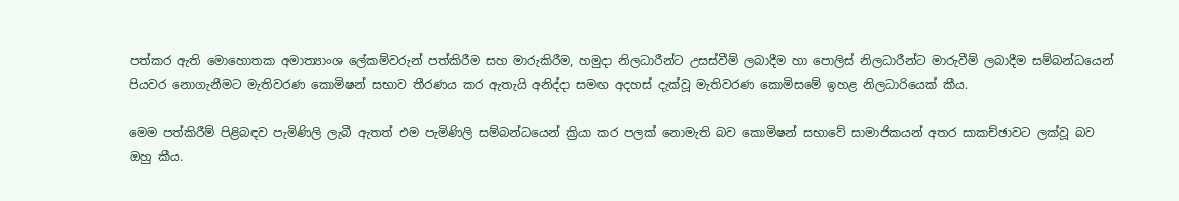පත්කර ඇති මොහොතක අමාත්‍යාංශ ලේකම්වරුන් පත්කිරීම සහ මාරුකිරීම, හමුදා නිලධාරීන්ට උසස්වීම් ලබාදීම හා පොලිස් නිලධාරීන්ට මාරුවීම් ලබාදීම සම්බන්ධයෙන් පියවර නොගැනීමට මැතිවරණ කොමිෂන් සභාව තීරණය කර ඇතැයි අනිද්දා සමඟ අදහස් දැක්වූ මැතිවරණ කොමිසමේ ඉහළ නිලධාරියෙක් කීය.

මෙම පත්කිරීම් පිළිබඳව පැමිණිලි ලැබී ඇතත් එම පැමිණිලි සම්බන්ධයෙන් ක්‍රියා කර පලක් නොමැති බව කොමිෂන් සභාවේ සාමාජිකයන් අතර සාකච්ඡාවට ලක්වූ බව ඔහු කීය.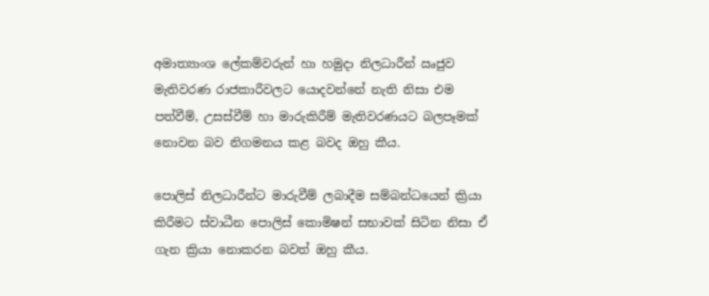අමාත්‍යාංශ ලේකම්වරුන් හා හමුදා නිලධාරීන් ඍජුව මැතිවරණ රාජකාරීවලට යොදවන්නේ නැති නිසා එම පත්වීම්, උසස්වීම් හා මාරුකිරීම් මැතිවරණයට බලපෑමක් නොවන බව නිගමනය කළ බවද ඔහු කීය.

පොලිස් නිලධාරීන්ට මාරුවීම් ලබාදීම සම්බන්ධයෙන් ක්‍රියා කිරීමට ස්වාධීන පොලිස් කොමිෂන් සභාවක් සිටින නිසා ඒ ගැන ක්‍රියා නොකරන බවත් ඔහු කීය.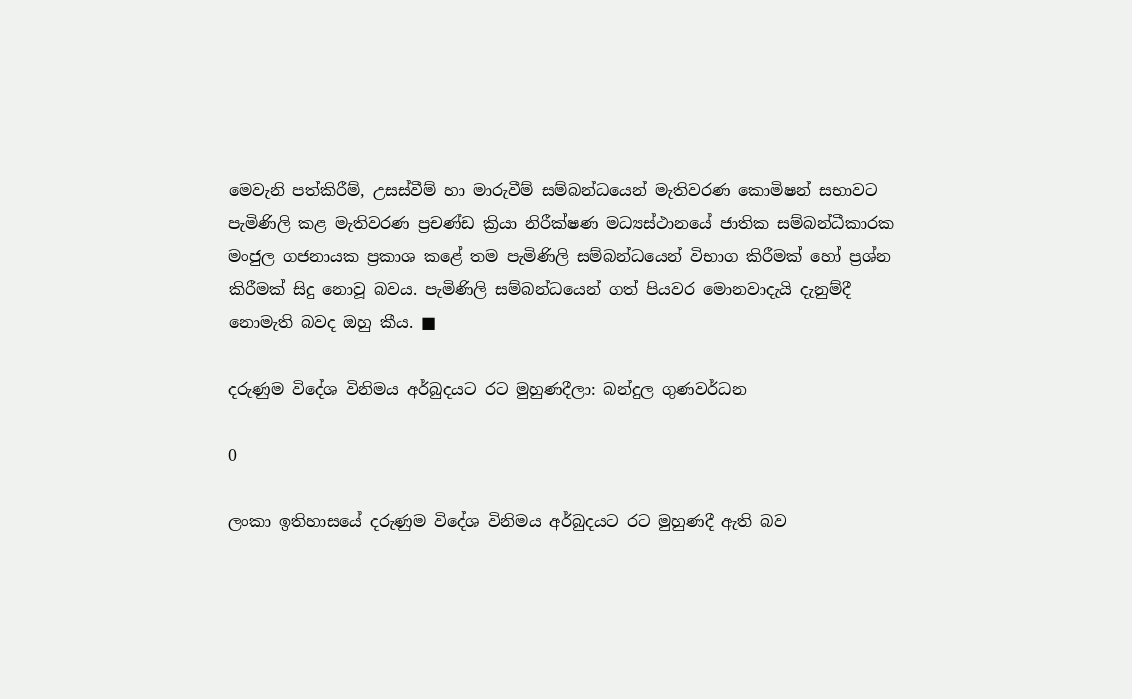මෙවැනි පත්කිරීම්, උසස්වීම් හා මාරුවීම් සම්බන්ධයෙන් මැතිවරණ කොමිෂන් සභාවට පැමිණිලි කළ මැතිවරණ ප්‍රචණ්ඩ ක්‍රියා නිරීක්ෂණ මධ්‍යස්ථානයේ ජාතික සම්බන්ධීකාරක මංජුල ගජනායක ප්‍රකාශ කළේ තම පැමිණිලි සම්බන්ධයෙන් විභාග කිරීමක් හෝ ප්‍රශ්න කිරීමක් සිදු නොවූ බවය. පැමිණිලි සම්බන්ධයෙන් ගත් පියවර මොනවාදැයි දැනුම්දී නොමැති බවද ඔහු කීය. ■

දරුණුම විදේශ විනිමය අර්බුදයට රට මුහුණදීලා: බන්දුල ගුණවර්ධන

0

ලංකා ඉතිහාසයේ දරුණුම විදේශ විනිමය අර්බුදයට රට මුහුණදී ඇති බව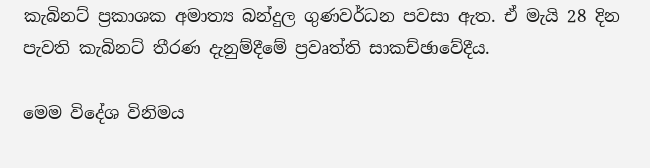කැබිනට් ප්‍රකාශක අමාත්‍ය බන්දුල ගුණවර්ධන පවසා ඇත. ඒ මැයි 28 දින පැවති කැබිනට් තීරණ දැනුම්දීමේ ප්‍රවෘත්ති සාකච්ඡාවේදීය.

මෙම විදේශ විනිමය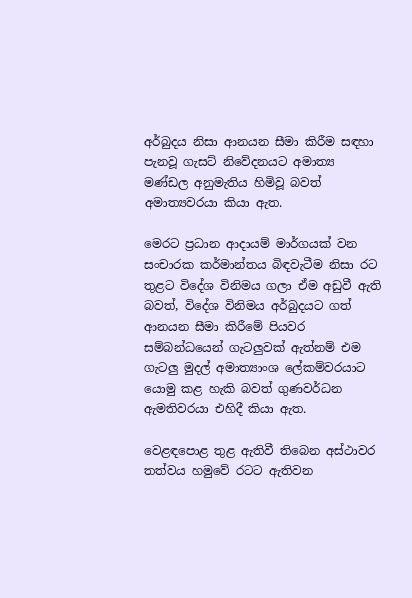අර්බුදය නිසා ආනයන සීමා කිරීම සඳහා පැනවූ ගැසට් නිවේදනයට අමාත්‍ය මණ්ඩල අනුමැතිය හිමිවූ බවත් අමාත්‍යවරයා කියා ඇත.

මෙරට ප්‍රධාන ආදායම් මාර්ගයක් වන සංචාරක කර්මාන්තය බිඳවැටීම නිසා රට තුළට විදේශ විනිමය ගලා ඒම අඩුවී ඇති බවත්, විදේශ විනිමය අර්බුදයට ගත් ආනයන සීමා කිරීමේ පියවර සම්බන්ධයෙන් ගැටලුවක් ඇත්නම් එම ගැටලු මුදල් අමාත්‍යාංශ ලේකම්වරයාට යොමු කළ හැකි බවත් ගුණවර්ධන ඇමතිවරයා එහිදී කියා ඇත.

වෙළඳපොළ තුළ ඇතිවී තිබෙන අස්ථාවර තත්වය හමුවේ රටට ඇතිවන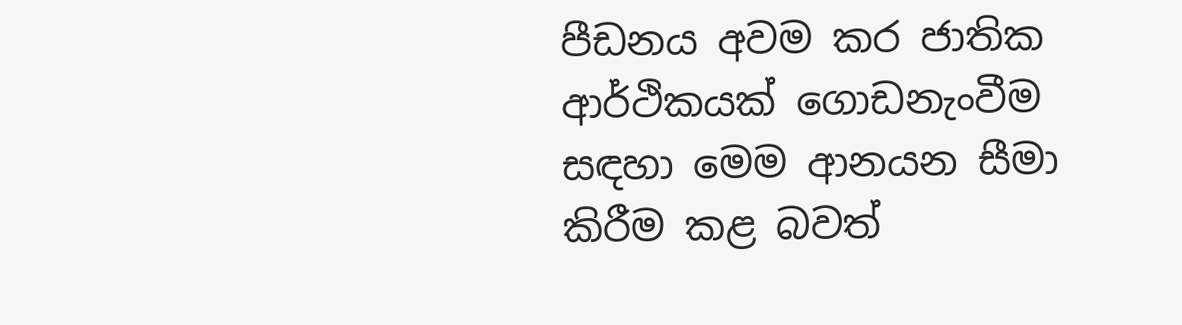පීඩනය අවම කර ජාතික ආර්ථිකයක් ගොඩනැංවීම සඳහා මෙම ආනයන සීමා කිරීම කළ බවත්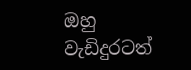ඔහු වැඩිදුරටත්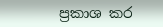ප්‍රකාශ කර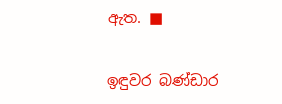ඇත. ■

ඉඳුවර බණ්ඩාර